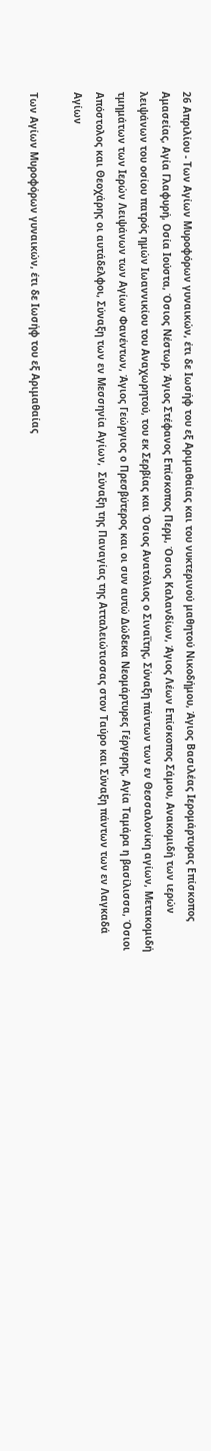26 Απριλίου - Των Αγίων Μυροφόρων γυναικών, έτι δε Ιωσήφ του εξ Αριμαθαίας και του νυκτερινού μαθητού Νικοδήμου, Άγιος Βασιλέας Ιερομάρτυρας Επίσκοπος Αμασείας, Αγία Γλαφυρή, Οσία Ιούστα, Όσιος Νέστωρ, Άγιος Στέφανος Επίσκοπος Περμ, Όσιος Καλανδίων, Άγιος Λέων Επίσκοπος Σάμου, Ανακομιδή των ιερών λειψάνων του οσίου πατρός ημών Ιωαννικίου του Αναχωρητού, του εκ Σερβίας και Όσιος Ανατόλιος ο Σιναΐτης, Σύναξη πάντων των εν Θεσσαλονίκη αγίων, Μετακομιδή τμημάτων των Ιερών Λειψάνων των Αγίων Φανέντων, Άγιος Γεώργιος ο Πρεσβύτερος και οι συν αυτώ Δώδεκα Νεομάρτυρες Γέργερης, Αγία Ταμάρα η βασίλισσα, Όσιοι Απόστολος και Θεοχάρης οι αυτάδελφοι, Σύναξη των εν Μεσσηνία Αγίων,  Σύναξη της Παναγίας της Ατταλειώτισσας στον Ταύρο και Σύναξη πάντων των εν Λαγκαδά Αγίων

Των Αγίων Μυροφόρων γυναικών, έτι δε Ιωσήφ του εξ Αριμαθαίας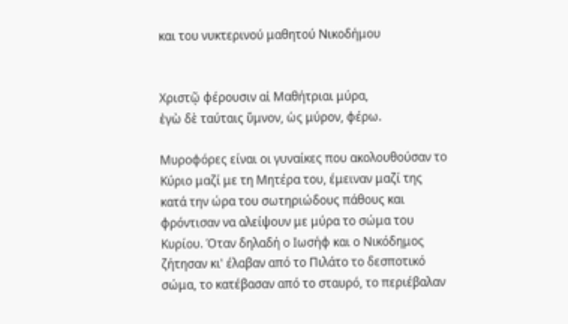και του νυκτερινού μαθητού Νικοδήμου


Χριστῷ φέρουσιν αἱ Μαθήτριαι μύρα,
ἐγὼ δὲ ταύταις ὕμνον, ὡς μύρον, φέρω.

Μυροφόρες είναι οι γυναίκες που ακολουθούσαν το Κύριο μαζί με τη Μητέρα του, έμειναν μαζί της κατά την ώρα του σωτηριώδους πάθους και φρόντισαν να αλείψουν με μύρα το σώμα του Κυρίου. Όταν δηλαδή ο Ιωσήφ και ο Νικόδημος ζήτησαν κι' έλαβαν από το Πιλάτο το δεσποτικό σώμα, το κατέβασαν από το σταυρό, το περιέβαλαν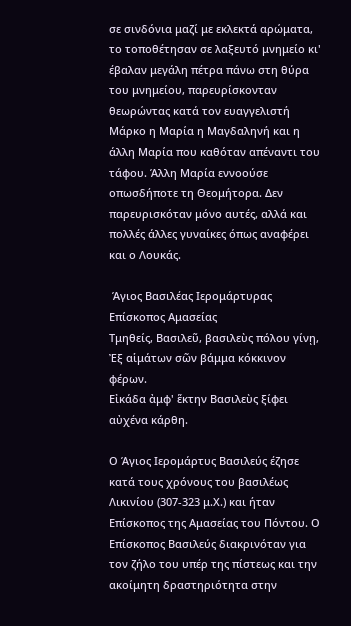σε σινδόνια μαζί με εκλεκτά αρώματα, το τοποθέτησαν σε λαξευτό μνημείο κι' έβαλαν μεγάλη πέτρα πάνω στη θύρα του μνημείου, παρευρίσκονταν θεωρώντας κατά τον ευαγγελιστή Μάρκο η Μαρία η Μαγδαληνή και η άλλη Μαρία που καθόταν απέναντι του τάφου. Άλλη Μαρία εννοούσε οπωσδήποτε τη Θεομήτορα. Δεν παρευρισκόταν μόνο αυτές, αλλά και πολλές άλλες γυναίκες όπως αναφέρει και ο Λουκάς.

 Άγιος Βασιλέας Ιερομάρτυρας Επίσκοπος Αμασείας
Τμηθείς, Βασιλεῦ, βασιλεὺς πόλου γίνῃ,
Ἐξ αἱμάτων σῶν βάμμα κόκκινον φέρων.
Εἰκάδα ἀμφ' ἕκτην Βασιλεὺς ξίφει αὐχένα κάρθη.

Ο Άγιος Ιερομάρτυς Βασιλεύς έζησε κατά τους χρόνους του βασιλέως Λικινίου (307-323 μ.Χ.) και ήταν Επίσκοπος της Αμασείας του Πόντου. Ο Επίσκοπος Βασιλεύς διακρινόταν για τον ζήλο του υπέρ της πίστεως και την ακοίμητη δραστηριότητα στην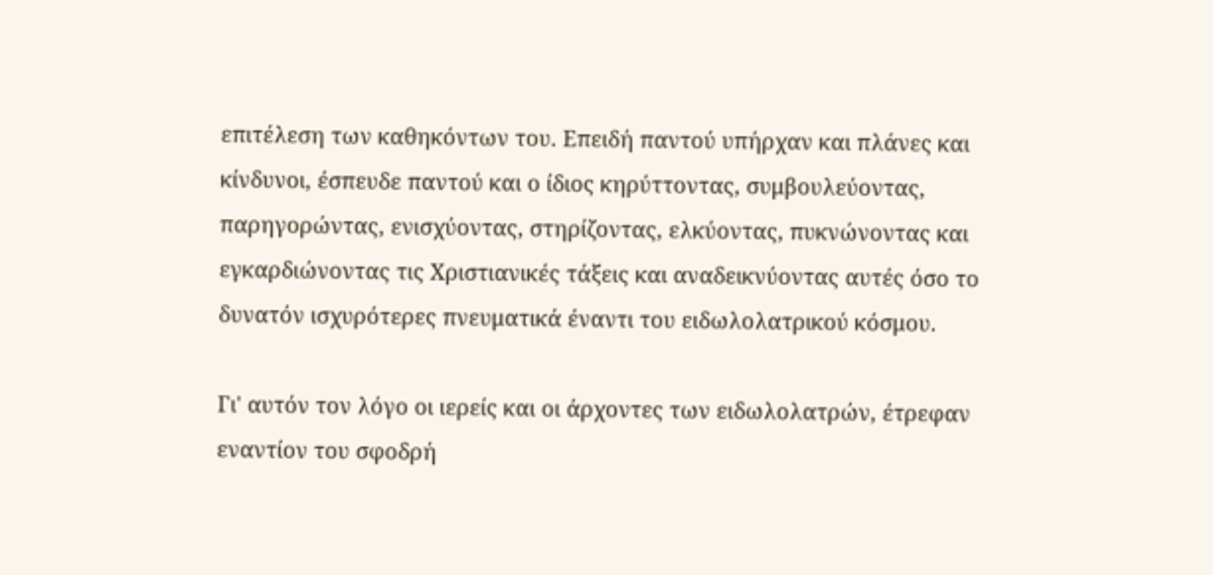επιτέλεση των καθηκόντων του. Επειδή παντού υπήρχαν και πλάνες και κίνδυνοι, έσπευδε παντού και ο ίδιος κηρύττοντας, συμβουλεύοντας, παρηγορώντας, ενισχύοντας, στηρίζοντας, ελκύοντας, πυκνώνοντας και εγκαρδιώνοντας τις Χριστιανικές τάξεις και αναδεικνύοντας αυτές όσο το δυνατόν ισχυρότερες πνευματικά έναντι του ειδωλολατρικού κόσμου.

Γι' αυτόν τον λόγο οι ιερείς και οι άρχοντες των ειδωλολατρών, έτρεφαν εναντίον του σφοδρή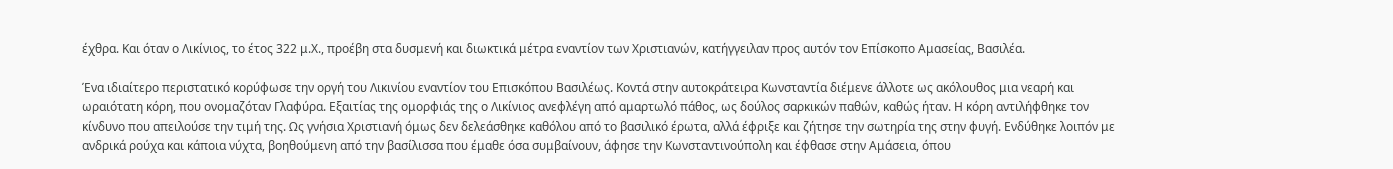έχθρα. Και όταν ο Λικίνιος, το έτος 322 μ.Χ., προέβη στα δυσμενή και διωκτικά μέτρα εναντίον των Χριστιανών, κατήγγειλαν προς αυτόν τον Επίσκοπο Αμασείας, Βασιλέα.

Ένα ιδιαίτερο περιστατικό κορύφωσε την οργή του Λικινίου εναντίον του Επισκόπου Βασιλέως. Κοντά στην αυτοκράτειρα Κωνσταντία διέμενε άλλοτε ως ακόλουθος μια νεαρή και ωραιότατη κόρη, που ονομαζόταν Γλαφύρα. Εξαιτίας της ομορφιάς της ο Λικίνιος ανεφλέγη από αμαρτωλό πάθος, ως δούλος σαρκικών παθών, καθώς ήταν. Η κόρη αντιλήφθηκε τον κίνδυνο που απειλούσε την τιμή της. Ως γνήσια Χριστιανή όμως δεν δελεάσθηκε καθόλου από το βασιλικό έρωτα, αλλά έφριξε και ζήτησε την σωτηρία της στην φυγή. Ενδύθηκε λοιπόν με ανδρικά ρούχα και κάποια νύχτα, βοηθούμενη από την βασίλισσα που έμαθε όσα συμβαίνουν, άφησε την Κωνσταντινούπολη και έφθασε στην Αμάσεια, όπου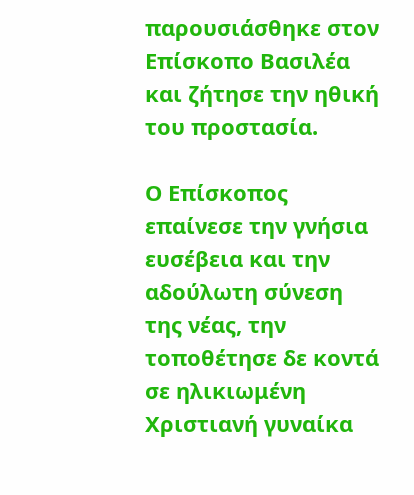παρουσιάσθηκε στον Επίσκοπο Βασιλέα και ζήτησε την ηθική του προστασία.

Ο Επίσκοπος επαίνεσε την γνήσια ευσέβεια και την αδούλωτη σύνεση της νέας, την τοποθέτησε δε κοντά σε ηλικιωμένη Χριστιανή γυναίκα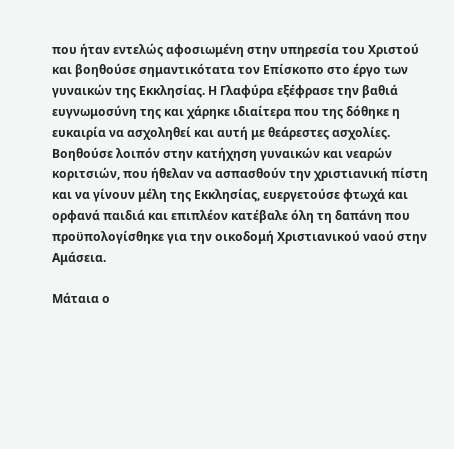που ήταν εντελώς αφοσιωμένη στην υπηρεσία του Χριστού και βοηθούσε σημαντικότατα τον Επίσκοπο στο έργο των γυναικών της Εκκλησίας. Η Γλαφύρα εξέφρασε την βαθιά ευγνωμοσύνη της και χάρηκε ιδιαίτερα που της δόθηκε η ευκαιρία να ασχοληθεί και αυτή με θεάρεστες ασχολίες. Βοηθούσε λοιπόν στην κατήχηση γυναικών και νεαρών κοριτσιών, που ήθελαν να ασπασθούν την χριστιανική πίστη και να γίνουν μέλη της Εκκλησίας, ευεργετούσε φτωχά και ορφανά παιδιά και επιπλέον κατέβαλε όλη τη δαπάνη που προϋπολογίσθηκε για την οικοδομή Χριστιανικού ναού στην Αμάσεια.

Μάταια ο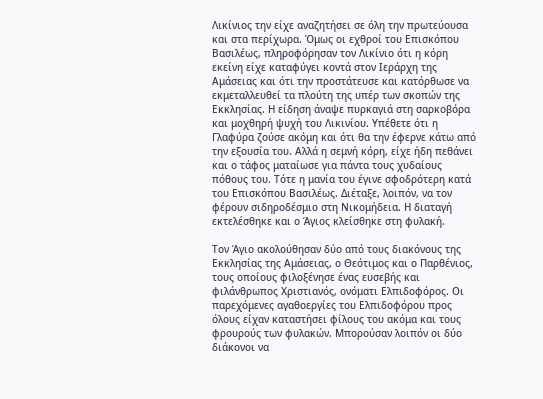Λικίνιος την είχε αναζητήσει σε όλη την πρωτεύουσα και στα περίχωρα. Όμως οι εχθροί του Επισκόπου Βασιλέως, πληροφόρησαν τον Λικίνιο ότι η κόρη εκείνη είχε καταφύγει κοντά στον Ιεράρχη της Αμάσειας και ότι την προστάτευσε και κατόρθωσε να εκμεταλλευθεί τα πλούτη της υπέρ των σκοπών της Εκκλησίας. Η είδηση άναψε πυρκαγιά στη σαρκοβόρα και μοχθηρή ψυχή του Λικινίου. Υπέθετε ότι η Γλαφύρα ζούσε ακόμη και ότι θα την έφερνε κάτω από την εξουσία του. Αλλά η σεμνή κόρη, είχε ήδη πεθάνει και ο τάφος ματαίωσε για πάντα τους χυδαίους πόθους του. Τότε η μανία του έγινε σφοδρότερη κατά του Επισκόπου Βασιλέως. Διέταξε, λοιπόν, να τον φέρουν σιδηροδέσμιο στη Νικομήδεια. Η διαταγή εκτελέσθηκε και ο Άγιος κλείσθηκε στη φυλακή.

Τον Άγιο ακολούθησαν δύο από τους διακόνους της Εκκλησίας της Αμάσειας, ο Θεότιμος και ο Παρθένιος, τους οποίους φιλοξένησε ένας ευσεβής και φιλάνθρωπος Χριστιανός, ονόματι Ελπιδοφόρος. Οι παρεχόμενες αγαθοεργίες του Ελπιδοφόρου προς όλους είχαν καταστήσει φίλους του ακόμα και τους φρουρούς των φυλακών. Μπορούσαν λοιπόν οι δύο διάκονοι να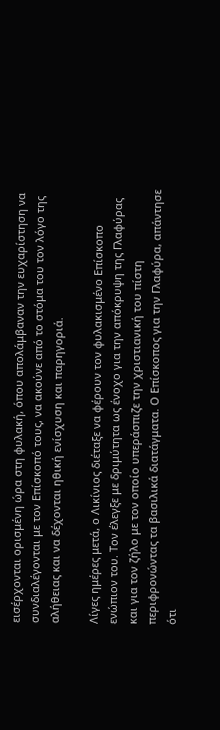εισέρχονται ορισμένη ώρα στη φυλακή, όπου απολάμβαναν την ευχαρίστηση να συνδιαλέγονται με τον Επίσκοπό τους, να ακούνε από το στόμα του τον λόγο της αλήθειας και να δέχονται ηθική ενίσχυση και παρηγοριά.

Λίγες ημέρες μετά, ο Λικίνιος διέταξε να φέρουν τον φυλακισμένο Επίσκοπο ενώπιον του. Τον έλεγξε με δριμύτητα ως ένοχο για την απόκρυψη της Γλαφύρας και για τον ζήλο με τον οποίο υπεράσπιζε την χριστιανική του πίστη περιφρονώντας τα βασιλικά διατάγματα. Ο Επίσκοπος για την Γλαφύρα, απάντησε ότι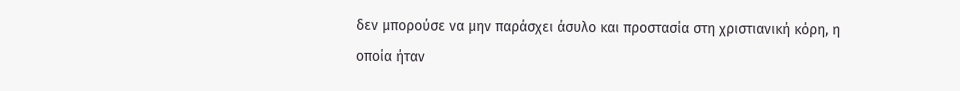δεν μπορούσε να μην παράσχει άσυλο και προστασία στη χριστιανική κόρη, η οποία ήταν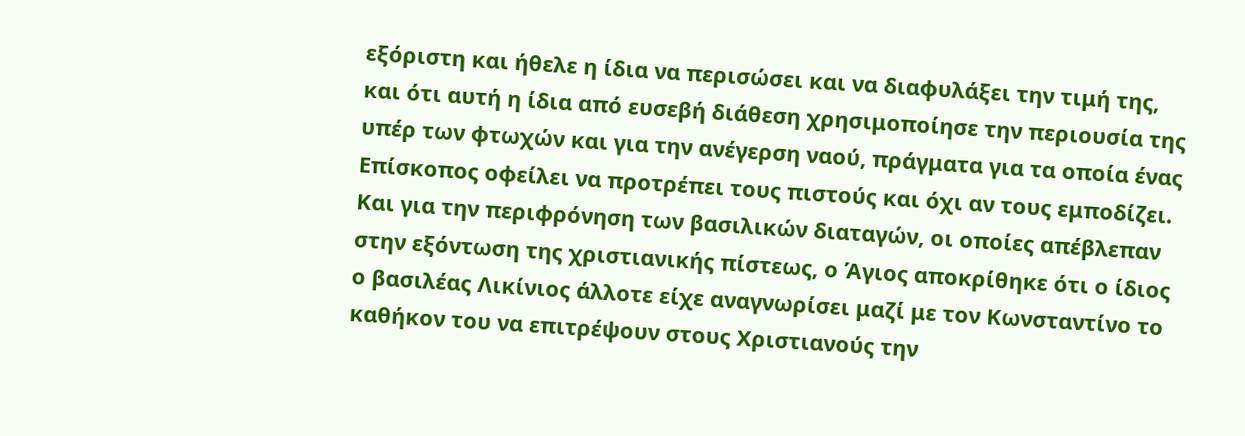εξόριστη και ήθελε η ίδια να περισώσει και να διαφυλάξει την τιμή της, και ότι αυτή η ίδια από ευσεβή διάθεση χρησιμοποίησε την περιουσία της υπέρ των φτωχών και για την ανέγερση ναού, πράγματα για τα οποία ένας Επίσκοπος οφείλει να προτρέπει τους πιστούς και όχι αν τους εμποδίζει. Και για την περιφρόνηση των βασιλικών διαταγών, οι οποίες απέβλεπαν στην εξόντωση της χριστιανικής πίστεως, ο Άγιος αποκρίθηκε ότι ο ίδιος ο βασιλέας Λικίνιος άλλοτε είχε αναγνωρίσει μαζί με τον Κωνσταντίνο το καθήκον του να επιτρέψουν στους Χριστιανούς την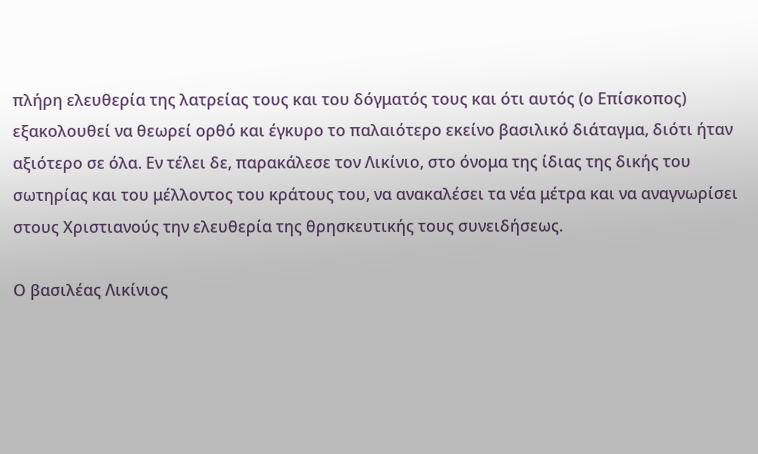πλήρη ελευθερία της λατρείας τους και του δόγματός τους και ότι αυτός (ο Επίσκοπος) εξακολουθεί να θεωρεί ορθό και έγκυρο το παλαιότερο εκείνο βασιλικό διάταγμα, διότι ήταν αξιότερο σε όλα. Εν τέλει δε, παρακάλεσε τον Λικίνιο, στο όνομα της ίδιας της δικής του σωτηρίας και του μέλλοντος του κράτους του, να ανακαλέσει τα νέα μέτρα και να αναγνωρίσει στους Χριστιανούς την ελευθερία της θρησκευτικής τους συνειδήσεως.

Ο βασιλέας Λικίνιος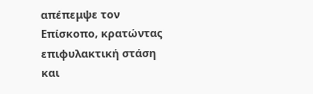απέπεμψε τον Επίσκοπο, κρατώντας επιφυλακτική στάση και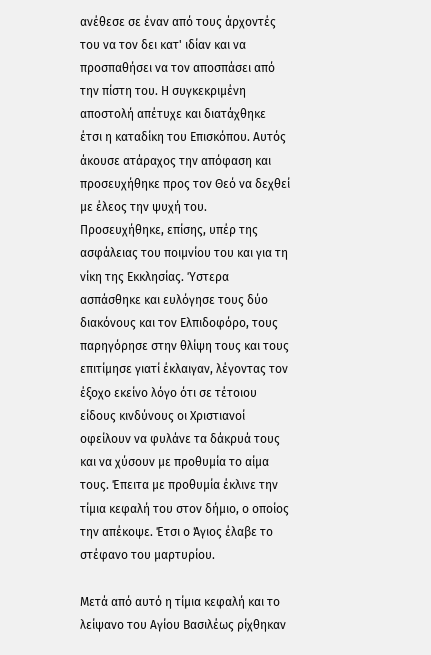ανέθεσε σε έναν από τους άρχοντές του να τον δει κατ' ιδίαν και να προσπαθήσει να τον αποσπάσει από την πίστη του. Η συγκεκριμένη αποστολή απέτυχε και διατάχθηκε έτσι η καταδίκη του Επισκόπου. Αυτός άκουσε ατάραχος την απόφαση και προσευχήθηκε προς τον Θεό να δεχθεί με έλεος την ψυχή του. Προσευχήθηκε, επίσης, υπέρ της ασφάλειας του ποιμνίου του και για τη νίκη της Εκκλησίας. Ύστερα ασπάσθηκε και ευλόγησε τους δύο διακόνους και τον Ελπιδοφόρο, τους παρηγόρησε στην θλίψη τους και τους επιτίμησε γιατί έκλαιγαν, λέγοντας τον έξοχο εκείνο λόγο ότι σε τέτοιου είδους κινδύνους οι Χριστιανοί οφείλουν να φυλάνε τα δάκρυά τους και να χύσουν με προθυμία το αίμα τους. Έπειτα με προθυμία έκλινε την τίμια κεφαλή του στον δήμιο, ο οποίος την απέκοψε. Έτσι ο Άγιος έλαβε το στέφανο του μαρτυρίου.

Μετά από αυτό η τίμια κεφαλή και το λείψανο του Αγίου Βασιλέως ρίχθηκαν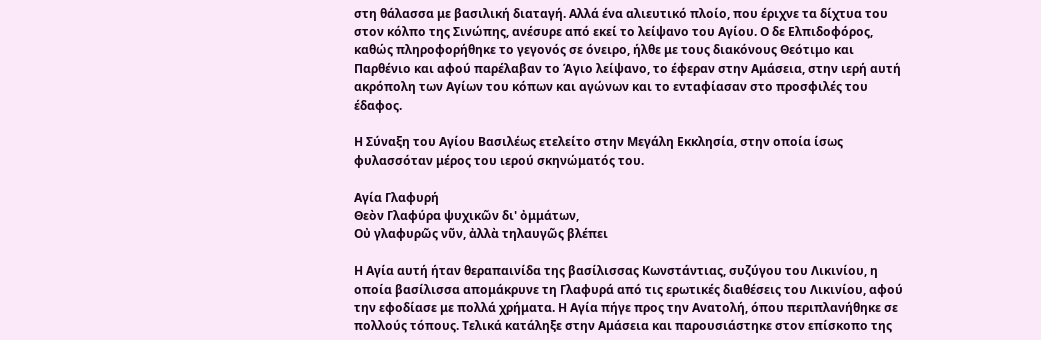στη θάλασσα με βασιλική διαταγή. Αλλά ένα αλιευτικό πλοίο, που έριχνε τα δίχτυα του στον κόλπο της Σινώπης, ανέσυρε από εκεί το λείψανο του Αγίου. Ο δε Ελπιδοφόρος, καθώς πληροφορήθηκε το γεγονός σε όνειρο, ήλθε με τους διακόνους Θεότιμο και Παρθένιο και αφού παρέλαβαν το Άγιο λείψανο, το έφεραν στην Αμάσεια, στην ιερή αυτή ακρόπολη των Αγίων του κόπων και αγώνων και το ενταφίασαν στο προσφιλές του έδαφος.

Η Σύναξη του Αγίου Βασιλέως ετελείτο στην Μεγάλη Εκκλησία, στην οποία ίσως φυλασσόταν μέρος του ιερού σκηνώματός του.

Αγία Γλαφυρή
Θεὸν Γλαφύρα ψυχικῶν δι' ὀμμάτων,
Οὐ γλαφυρῶς νῦν, ἀλλὰ τηλαυγῶς βλέπει

Η Αγία αυτή ήταν θεραπαινίδα της βασίλισσας Κωνστάντιας, συζύγου του Λικινίου, η οποία βασίλισσα απομάκρυνε τη Γλαφυρά από τις ερωτικές διαθέσεις του Λικινίου, αφού την εφοδίασε με πολλά χρήματα. Η Αγία πήγε προς την Ανατολή, όπου περιπλανήθηκε σε πολλούς τόπους. Τελικά κατάληξε στην Αμάσεια και παρουσιάστηκε στον επίσκοπο της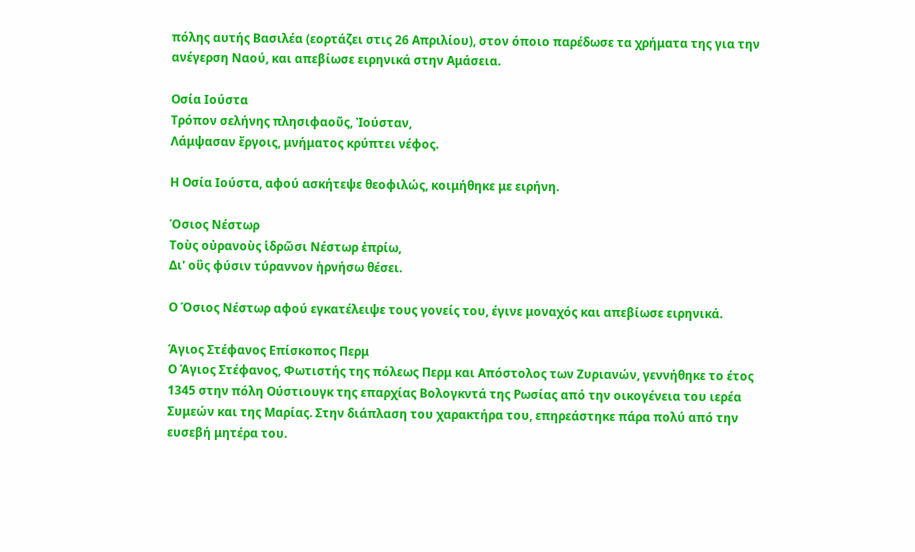πόλης αυτής Βασιλέα (εορτάζει στις 26 Απριλίου), στον όποιο παρέδωσε τα χρήματα της για την ανέγερση Ναού, και απεβίωσε ειρηνικά στην Αμάσεια.

Οσία Ιούστα
Τρόπον σελήνης πλησιφαοῦς, Ἰούσταν,
Λάμψασαν ἔργοις, μνήματος κρύπτει νέφος.

Η Οσία Ιούστα, αφού ασκήτεψε θεοφιλώς, κοιμήθηκε με ειρήνη.

Όσιος Νέστωρ
Τοὺς οὐρανοὺς ἱδρῶσι Νέστωρ ἐπρίω,
Δι' οὓς φύσιν τύραννον ἠρνήσω θέσει.

Ο Όσιος Νέστωρ αφού εγκατέλειψε τους γονείς του, έγινε μοναχός και απεβίωσε ειρηνικά.

Άγιος Στέφανος Επίσκοπος Περμ
Ο Άγιος Στέφανος, Φωτιστής της πόλεως Περμ και Απόστολος των Ζυριανών, γεννήθηκε το έτος 1345 στην πόλη Ούστιουγκ της επαρχίας Βολογκντά της Ρωσίας από την οικογένεια του ιερέα Συμεών και της Μαρίας. Στην διάπλαση του χαρακτήρα του, επηρεάστηκε πάρα πολύ από την ευσεβή μητέρα του.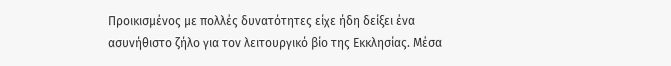Προικισμένος με πολλές δυνατότητες είχε ήδη δείξει ένα ασυνήθιστο ζήλο για τον λειτουργικό βίο της Εκκλησίας. Μέσα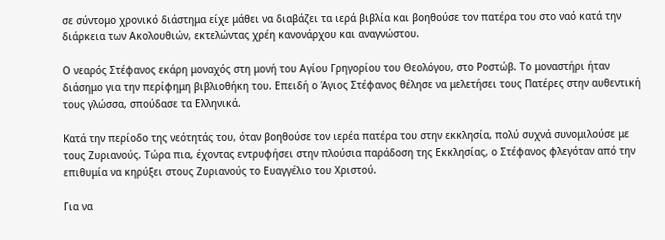σε σύντομο χρονικό διάστημα είχε μάθει να διαβάζει τα ιερά βιβλία και βοηθούσε τον πατέρα του στο ναό κατά την διάρκεια των Ακολουθιών, εκτελώντας χρέη κανονάρχου και αναγνώστου.

Ο νεαρός Στέφανος εκάρη μοναχός στη μονή του Αγίου Γρηγορίου του Θεολόγου, στο Ροστώβ. Το μοναστήρι ήταν διάσημο για την περίφημη βιβλιοθήκη του. Επειδή ο Άγιος Στέφανος θέλησε να μελετήσει τους Πατέρες στην αυθεντική τους γλώσσα, σπούδασε τα Ελληνικά.

Κατά την περίοδο της νεότητάς του, όταν βοηθούσε τον ιερέα πατέρα του στην εκκλησία, πολύ συχνά συνομιλούσε με τους Ζυριανούς. Τώρα πια, έχοντας εντρυφήσει στην πλούσια παράδοση της Εκκλησίας, ο Στέφανος φλεγόταν από την επιθυμία να κηρύξει στους Ζυριανούς το Ευαγγέλιο του Χριστού.

Για να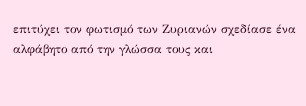επιτύχει τον φωτισμό των Ζυριανών σχεδίασε ένα αλφάβητο από την γλώσσα τους και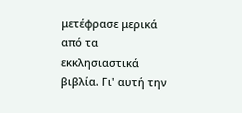μετέφρασε μερικά από τα εκκλησιαστικά βιβλία. Γι' αυτή την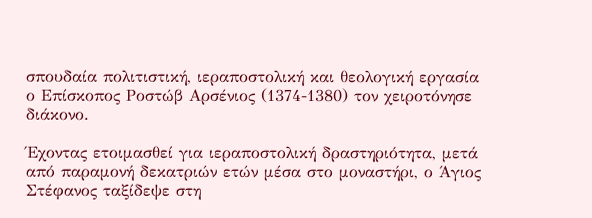σπουδαία πολιτιστική, ιεραποστολική και θεολογική εργασία ο Επίσκοπος Ροστώβ Αρσένιος (1374-1380) τον χειροτόνησε διάκονο.

Έχοντας ετοιμασθεί για ιεραποστολική δραστηριότητα, μετά από παραμονή δεκατριών ετών μέσα στο μοναστήρι, ο Άγιος Στέφανος ταξίδεψε στη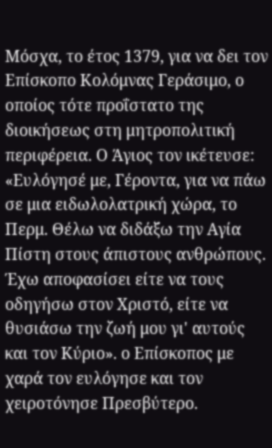Μόσχα, το έτος 1379, για να δει τον Επίσκοπο Κολόμνας Γεράσιμο, ο οποίος τότε προΐστατο της διοικήσεως στη μητροπολιτική περιφέρεια. Ο Άγιος τον ικέτευσε: «Ευλόγησέ με, Γέροντα, για να πάω σε μια ειδωλολατρική χώρα, το Περμ. Θέλω να διδάξω την Αγία Πίστη στους άπιστους ανθρώπους. Έχω αποφασίσει είτε να τους οδηγήσω στον Χριστό, είτε να θυσιάσω την ζωή μου γι' αυτούς και τον Κύριο». ο Επίσκοπος με χαρά τον ευλόγησε και τον χειροτόνησε Πρεσβύτερο.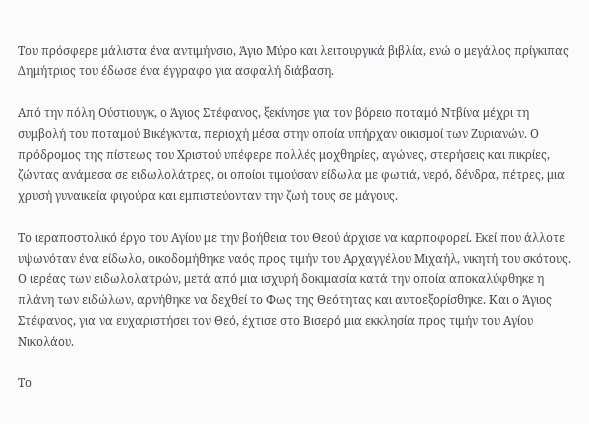Του πρόσφερε μάλιστα ένα αντιμήνσιο, Άγιο Μύρο και λειτουργικά βιβλία, ενώ ο μεγάλος πρίγκιπας Δημήτριος του έδωσε ένα έγγραφο για ασφαλή διάβαση.

Από την πόλη Ούστιουγκ, ο Άγιος Στέφανος, ξεκίνησε για τον βόρειο ποταμό Ντβίνα μέχρι τη συμβολή του ποταμού Βικέγκντα, περιοχή μέσα στην οποία υπήρχαν οικισμοί των Ζυριανών. Ο πρόδρομος της πίστεως του Χριστού υπέφερε πολλές μοχθηρίες, αγώνες, στερήσεις και πικρίες, ζώντας ανάμεσα σε ειδωλολάτρες, οι οποίοι τιμούσαν είδωλα με φωτιά, νερό, δένδρα, πέτρες, μια χρυσή γυναικεία φιγούρα και εμπιστεύονταν την ζωή τους σε μάγους.

Το ιεραποστολικό έργο του Αγίου με την βοήθεια του Θεού άρχισε να καρποφορεί. Εκεί που άλλοτε υψωνόταν ένα είδωλο, οικοδομήθηκε ναός προς τιμήν του Αρχαγγέλου Μιχαήλ, νικητή του σκότους. Ο ιερέας των ειδωλολατρών, μετά από μια ισχυρή δοκιμασία κατά την οποία αποκαλύφθηκε η πλάνη των ειδώλων, αρνήθηκε να δεχθεί το Φως της Θεότητας και αυτοεξορίσθηκε. Και ο Άγιος Στέφανος, για να ευχαριστήσει τον Θεό, έχτισε στο Βισερό μια εκκλησία προς τιμήν του Αγίου Νικολάου.

Το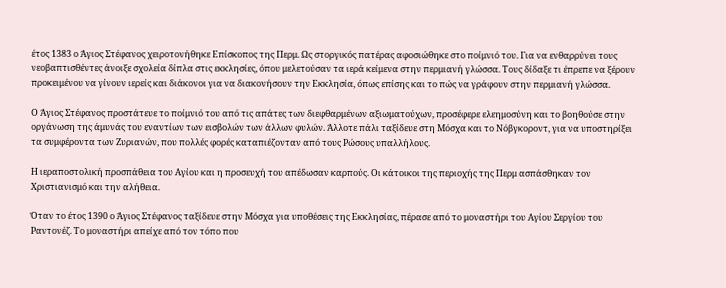έτος 1383 ο Άγιος Στέφανος χειροτονήθηκε Επίσκοπος της Περμ. Ως στοργικός πατέρας αφοσιώθηκε στο ποίμνιό του. Για να ενθαρρύνει τους νεοβαπτισθέντες άνοιξε σχολεία δίπλα στις εκκλησίες, όπου μελετούσαν τα ιερά κείμενα στην περμιανή γλώσσα. Τους δίδαξε τι έπρεπε να ξέρουν προκειμένου να γίνουν ιερείς και διάκονοι για να διακονήσουν την Εκκλησία, όπως επίσης και το πώς να γράφουν στην περμιανή γλώσσα.

Ο Άγιος Στέφανος προστάτευε το ποίμνιό του από τις απάτες των διεφθαρμένων αξιωματούχων, προσέφερε ελεημοσύνη και το βοηθούσε στην οργάνωση της άμυνάς του εναντίων των εισβολών των άλλων φυλών. Άλλοτε πάλι ταξίδευε στη Μόσχα και το Νόβγκοροντ, για να υποστηρίξει τα συμφέροντα των Ζυριανών, που πολλές φορές καταπιέζονταν από τους Ρώσους υπαλλήλους.

Η ιεραποστολική προσπάθεια του Αγίου και η προσευχή του απέδωσαν καρπούς. Οι κάτοικοι της περιοχής της Περμ ασπάσθηκαν τον Χριστιανισμό και την αλήθεια.

Όταν το έτος 1390 ο Άγιος Στέφανος ταξίδευε στην Μόσχα για υποθέσεις της Εκκλησίας, πέρασε από το μοναστήρι του Αγίου Σεργίου του Ραντονέζ. Το μοναστήρι απείχε από τον τόπο που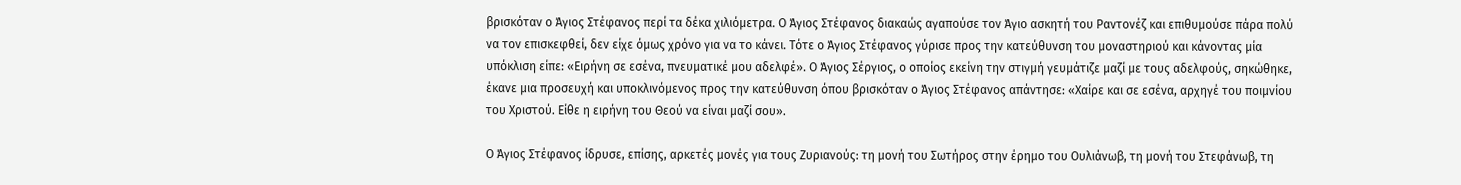βρισκόταν ο Άγιος Στέφανος περί τα δέκα χιλιόμετρα. Ο Άγιος Στέφανος διακαώς αγαπούσε τον Άγιο ασκητή του Ραντονέζ και επιθυμούσε πάρα πολύ να τον επισκεφθεί, δεν είχε όμως χρόνο για να το κάνει. Τότε ο Άγιος Στέφανος γύρισε προς την κατεύθυνση του μοναστηριού και κάνοντας μία υπόκλιση είπε: «Ειρήνη σε εσένα, πνευματικέ μου αδελφέ». Ο Άγιος Σέργιος, ο οποίος εκείνη την στιγμή γευμάτιζε μαζί με τους αδελφούς, σηκώθηκε, έκανε μια προσευχή και υποκλινόμενος προς την κατεύθυνση όπου βρισκόταν ο Άγιος Στέφανος απάντησε: «Χαίρε και σε εσένα, αρχηγέ του ποιμνίου του Χριστού. Είθε η ειρήνη του Θεού να είναι μαζί σου».

Ο Άγιος Στέφανος ίδρυσε, επίσης, αρκετές μονές για τους Ζυριανούς: τη μονή του Σωτήρος στην έρημο του Ουλιάνωβ, τη μονή του Στεφάνωβ, τη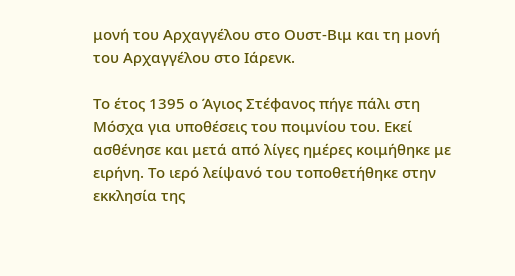μονή του Αρχαγγέλου στο Ουστ-Βιμ και τη μονή του Αρχαγγέλου στο Ιάρενκ.

Το έτος 1395 ο Άγιος Στέφανος πήγε πάλι στη Μόσχα για υποθέσεις του ποιμνίου του. Εκεί ασθένησε και μετά από λίγες ημέρες κοιμήθηκε με ειρήνη. Το ιερό λείψανό του τοποθετήθηκε στην εκκλησία της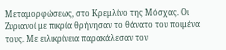Μεταμορφώσεως, στο Κρεμλίνο της Μόσχας. Οι Ζυριανοί με πικρία θρήνησαν το θάνατο του ποιμένα τους. Με ειλικρίνεια παρακάλεσαν τον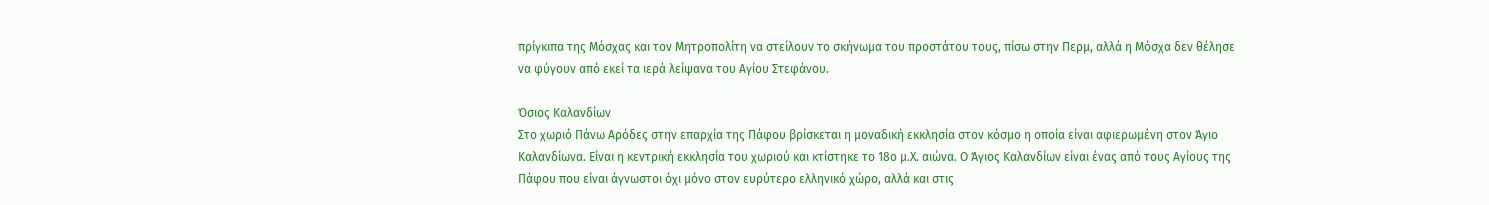πρίγκιπα της Μόσχας και τον Μητροπολίτη να στείλουν το σκήνωμα του προστάτου τους, πίσω στην Περμ, αλλά η Μόσχα δεν θέλησε να φύγουν από εκεί τα ιερά λείψανα του Αγίου Στεφάνου.

Όσιος Καλανδίων
Στο χωριό Πάνω Αρόδες στην επαρχία της Πάφου βρίσκεται η μοναδική εκκλησία στον κόσμο η οποία είναι αφιερωμένη στον Άγιο Καλανδίωνα. Είναι η κεντρική εκκλησία του χωριού και κτίστηκε το 18ο μ.Χ. αιώνα. Ο Άγιος Καλανδίων είναι ένας από τους Αγίους της Πάφου που είναι άγνωστοι όχι μόνο στον ευρύτερο ελληνικό χώρο, αλλά και στις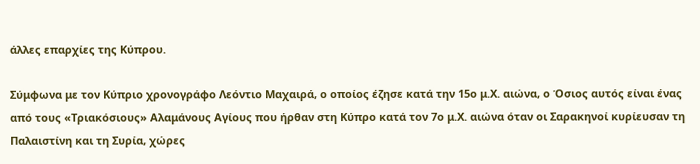άλλες επαρχίες της Κύπρου.

Σύμφωνα με τον Κύπριο χρονογράφο Λεόντιο Μαχαιρά, ο οποίος έζησε κατά την 15ο μ.Χ. αιώνα, ο Όσιος αυτός είναι ένας από τους «Τριακόσιους» Αλαμάνους Αγίους που ήρθαν στη Κύπρο κατά τον 7ο μ.Χ. αιώνα όταν οι Σαρακηνοί κυρίευσαν τη Παλαιστίνη και τη Συρία, χώρες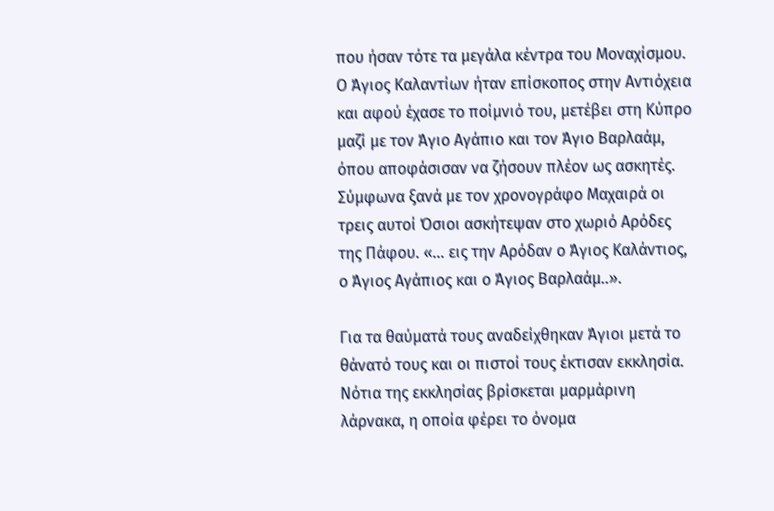που ήσαν τότε τα μεγάλα κέντρα του Μοναχίσμου. Ο Άγιος Καλαντίων ήταν επίσκοπος στην Αντιόχεια και αφού έχασε το ποίμνιό του, μετέβει στη Κύπρο μαζί με τον Άγιο Αγάπιο και τον Άγιο Βαρλαάμ, όπου αποφάσισαν να ζήσουν πλέον ως ασκητές. Σύμφωνα ξανά με τον χρονογράφο Μαχαιρά οι τρεις αυτοί Όσιοι ασκήτεψαν στο χωριό Αρόδες της Πάφου. «... εις την Αρόδαν ο Άγιος Καλάντιος, ο Άγιος Αγάπιος και ο Άγιος Βαρλαάμ..».

Για τα θαύματά τους αναδείχθηκαν Άγιοι μετά το θάνατό τους και οι πιστοί τους έκτισαν εκκλησία. Νότια της εκκλησίας βρίσκεται μαρμάρινη λάρνακα, η οποία φέρει το όνομα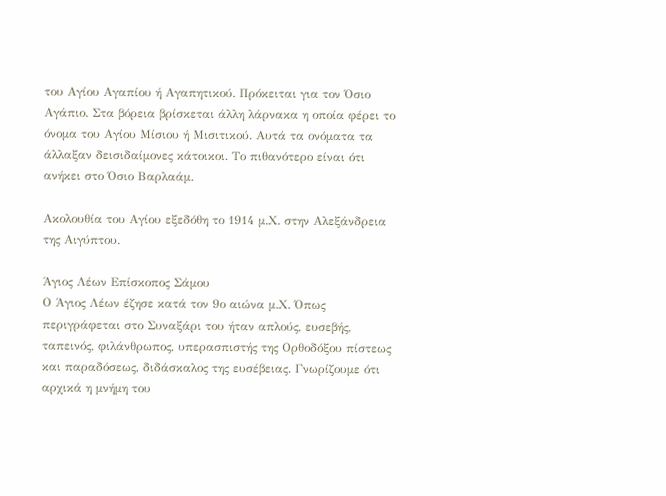του Αγίου Αγαπίου ή Αγαπητικού. Πρόκειται για τον Όσιο Αγάπιο. Στα βόρεια βρίσκεται άλλη λάρνακα η οποία φέρει το όνομα του Αγίου Μίσιου ή Μισιτικού. Αυτά τα ονόματα τα άλλαξαν δεισιδαίμονες κάτοικοι. Το πιθανότερο είναι ότι ανήκει στο Όσιο Βαρλαάμ.

Ακολουθία του Αγίου εξεδόθη το 1914 μ.Χ. στην Αλεξάνδρεια της Αιγύπτου.

Άγιος Λέων Επίσκοπος Σάμου
Ο Άγιος Λέων έζησε κατά τον 9ο αιώνα μ.Χ. Όπως περιγράφεται στο Συναξάρι του ήταν απλούς, ευσεβής, ταπεινός, φιλάνθρωπος, υπερασπιστής της Ορθοδόξου πίστεως και παραδόσεως, διδάσκαλος της ευσέβειας. Γνωρίζουμε ότι αρχικά η μνήμη του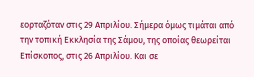εορταζόταν στις 29 Απριλίου. Σήμερα όμως τιμάται από την τοπική Εκκλησία της Σάμου, της οποίας θεωρείται Επίσκοπος, στις 26 Απριλίου. Και σε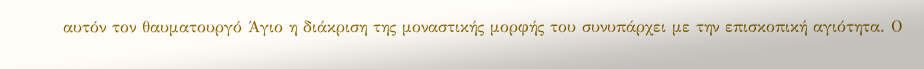αυτόν τον θαυματουργό Άγιο η διάκριση της μοναστικής μορφής του συνυπάρχει με την επισκοπική αγιότητα. Ο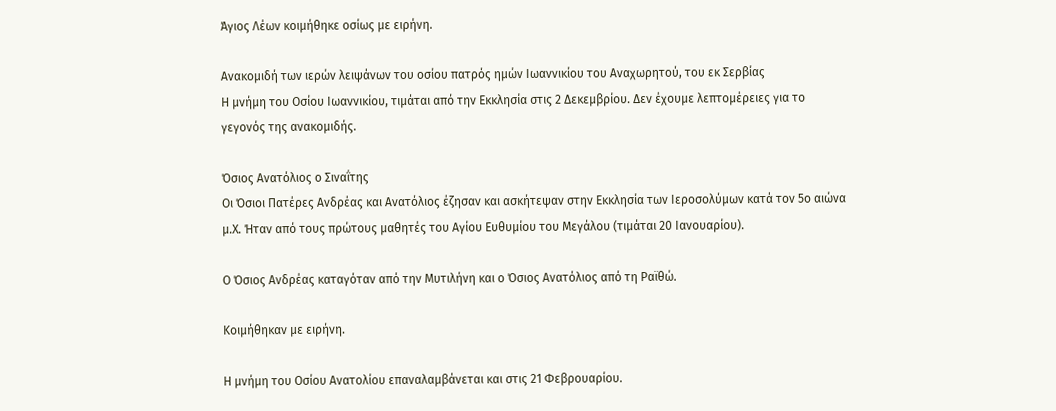Άγιος Λέων κοιμήθηκε οσίως με ειρήνη.

Ανακομιδή των ιερών λειψάνων του οσίου πατρός ημών Ιωαννικίου του Αναχωρητού, του εκ Σερβίας
Η μνήμη του Οσίου Ιωαννικίου, τιμάται από την Εκκλησία στις 2 Δεκεμβρίου. Δεν έχουμε λεπτομέρειες για το γεγονός της ανακομιδής.

Όσιος Ανατόλιος ο Σιναΐτης
Οι Όσιοι Πατέρες Ανδρέας και Ανατόλιος έζησαν και ασκήτεψαν στην Εκκλησία των Ιεροσολύμων κατά τον 5ο αιώνα μ.Χ. Ήταν από τους πρώτους μαθητές του Αγίου Ευθυμίου του Μεγάλου (τιμάται 20 Ιανουαρίου).

Ο Όσιος Ανδρέας καταγόταν από την Μυτιλήνη και ο Όσιος Ανατόλιος από τη Ραϊθώ.

Κοιμήθηκαν με ειρήνη.

Η μνήμη του Οσίου Ανατολίου επαναλαμβάνεται και στις 21 Φεβρουαρίου.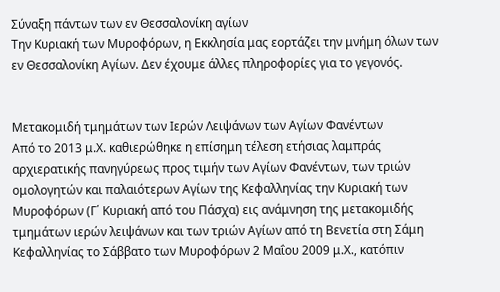Σύναξη πάντων των εν Θεσσαλονίκη αγίων
Την Κυριακή των Μυροφόρων, η Εκκλησία μας εορτάζει την μνήμη όλων των εν Θεσσαλονίκη Αγίων. Δεν έχουμε άλλες πληροφορίες για το γεγονός.


Μετακομιδή τμημάτων των Ιερών Λειψάνων των Αγίων Φανέντων
Από το 2013 μ.Χ. καθιερώθηκε η επίσημη τέλεση ετήσιας λαμπράς αρχιερατικής πανηγύρεως προς τιμήν των Αγίων Φανέντων, των τριών ομολογητών και παλαιότερων Αγίων της Κεφαλληνίας την Κυριακή των Μυροφόρων (Γ΄ Κυριακή από του Πάσχα) εις ανάμνηση της μετακομιδής τμημάτων ιερών λειψάνων και των τριών Αγίων από τη Βενετία στη Σάμη Κεφαλληνίας το Σάββατο των Μυροφόρων 2 Μαΐου 2009 μ.Χ., κατόπιν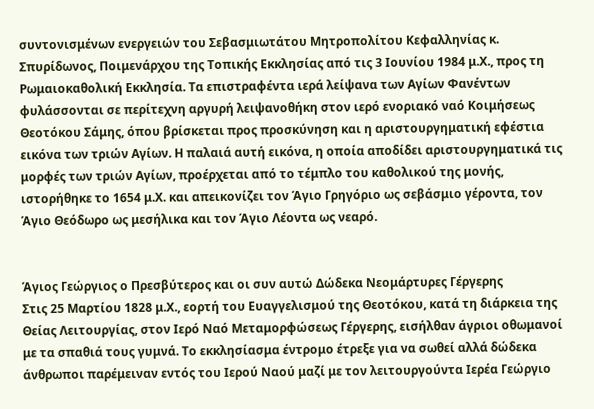συντονισμένων ενεργειών του Σεβασμιωτάτου Μητροπολίτου Κεφαλληνίας κ. Σπυρίδωνος, Ποιμενάρχου της Τοπικής Εκκλησίας από τις 3 Ιουνίου 1984 μ.Χ., προς τη Ρωμαιοκαθολική Εκκλησία. Τα επιστραφέντα ιερά λείψανα των Αγίων Φανέντων φυλάσσονται σε περίτεχνη αργυρή λειψανοθήκη στον ιερό ενοριακό ναό Κοιμήσεως Θεοτόκου Σάμης, όπου βρίσκεται προς προσκύνηση και η αριστουργηματική εφέστια εικόνα των τριών Αγίων. Η παλαιά αυτή εικόνα, η οποία αποδίδει αριστουργηματικά τις μορφές των τριών Αγίων, προέρχεται από το τέμπλο του καθολικού της μονής, ιστορήθηκε το 1654 μ.Χ. και απεικονίζει τον Άγιο Γρηγόριο ως σεβάσμιο γέροντα, τον Άγιο Θεόδωρο ως μεσήλικα και τον Άγιο Λέοντα ως νεαρό.


Άγιος Γεώργιος ο Πρεσβύτερος και οι συν αυτώ Δώδεκα Νεομάρτυρες Γέργερης
Στις 25 Μαρτίου 1828 μ.Χ., εορτή του Ευαγγελισμού της Θεοτόκου, κατά τη διάρκεια της Θείας Λειτουργίας, στον Ιερό Ναό Μεταμορφώσεως Γέργερης, εισήλθαν άγριοι οθωμανοί με τα σπαθιά τους γυμνά. Το εκκλησίασμα έντρομο έτρεξε για να σωθεί αλλά δώδεκα άνθρωποι παρέμειναν εντός του Ιερού Ναού μαζί με τον λειτουργούντα Ιερέα Γεώργιο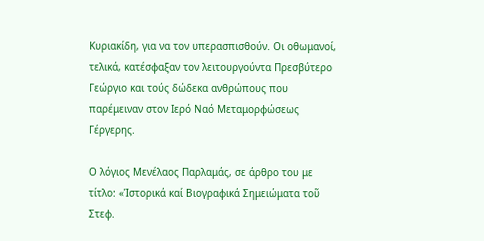Κυριακίδη, για να τον υπερασπισθούν. Οι οθωμανοί, τελικά, κατέσφαξαν τον λειτουργούντα Πρεσβύτερο Γεώργιο και τούς δώδεκα ανθρώπους που παρέμειναν στον Ιερό Ναό Μεταμορφώσεως Γέργερης.

Ο λόγιος Μενέλαος Παρλαμάς, σε άρθρο του με τίτλο: «Ἱστορικά καί Βιογραφικά Σημειώματα τοῦ Στεφ.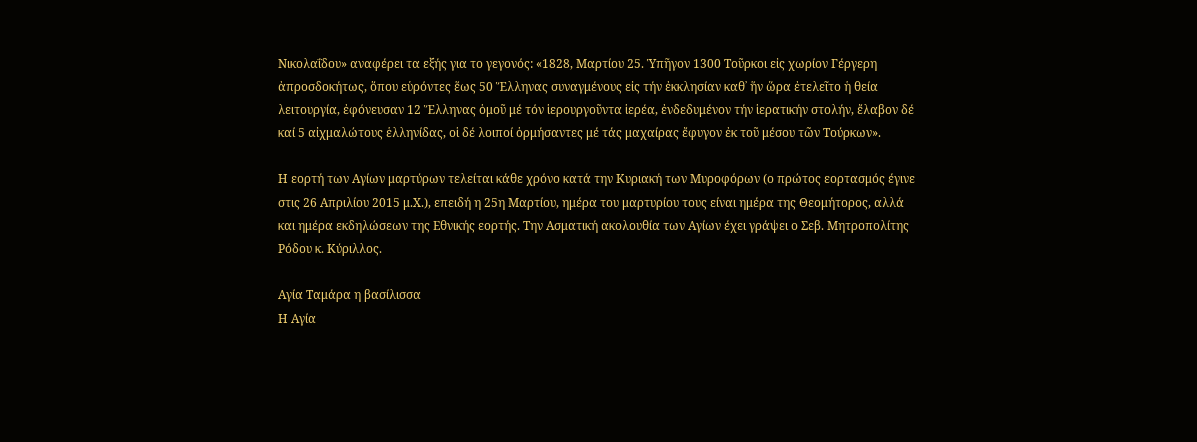Νικολαΐδου» αναφέρει τα εξής για το γεγονός: «1828, Μαρτίου 25. Ὑπῆγον 1300 Τοῦρκοι εἰς χωρίον Γέργερη ἀπροσδοκήτως, ὅπου εὑρόντες ἕως 50 Ἕλληνας συναγμένους εἰς τήν ἐκκλησίαν καθ᾽ ἥν ὥρα ἐτελεῖτο ἡ θεία λειτουργία, ἐφόνευσαν 12 Ἕλληνας ὁμοῦ μέ τόν ἱερουργοῦντα ἱερέα, ἐνδεδυμένον τήν ἱερατικήν στολήν, ἔλαβον δέ καί 5 αἰχμαλώτους ἑλληνίδας, οἱ δέ λοιποί ὁρμήσαντες μέ τάς μαχαίρας ἔφυγον ἐκ τοῦ μέσου τῶν Τούρκων».

Η εορτή των Αγίων μαρτύρων τελείται κάθε χρόνο κατά την Κυριακή των Μυροφόρων (ο πρώτος εορτασμός έγινε στις 26 Απριλίου 2015 μ.Χ.), επειδή η 25η Μαρτίου, ημέρα του μαρτυρίου τους είναι ημέρα της Θεομήτορος, αλλά και ημέρα εκδηλώσεων της Εθνικής εορτής. Την Ασματική ακολουθία των Αγίων έχει γράψει ο Σεβ. Μητροπολίτης Ρόδου κ. Κύριλλος.

Αγία Ταμάρα η βασίλισσα
Η Αγία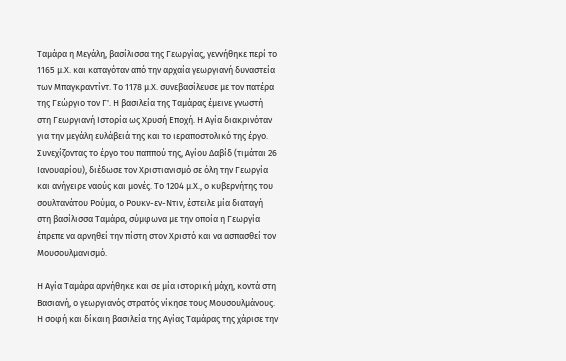Ταμάρα η Μεγάλη, βασίλισσα της Γεωργίας, γεννήθηκε περί το 1165 μ.Χ. και καταγόταν από την αρχαία γεωργιανή δυναστεία των Μπαγκραντίντ. Το 1178 μ.Χ. συνεβασίλευσε με τον πατέρα της Γεώργιο τον Γ'. Η βασιλεία της Ταμάρας έμεινε γνωστή στη Γεωργιανή Ιστορία ως Χρυσή Εποχή. Η Αγία διακρινόταν για την μεγάλη ευλάβειά της και το ιεραποστολικό της έργο. Συνεχίζοντας το έργο του παππού της, Αγίου Δαβίδ (τιμάται 26 Ιανουαρίου), διέδωσε τον Χριστιανισμό σε όλη την Γεωργία και ανήγειρε ναούς και μονές. Το 1204 μ.Χ., ο κυβερνήτης του σουλτανάτου Ρούμα, ο Ρουκν-εν-Ντιν, έστειλε μία διαταγή στη βασίλισσα Ταμάρα, σύμφωνα με την οποία η Γεωργία έπρεπε να αρνηθεί την πίστη στον Χριστό και να ασπασθεί τον Μουσουλμανισμό.

Η Αγία Ταμάρα αρνήθηκε και σε μία ιστορική μάχη, κοντά στη Βασιανή, ο γεωργιανός στρατός νίκησε τους Μουσουλμάνους. Η σοφή και δίκαιη βασιλεία της Αγίας Ταμάρας της χάρισε την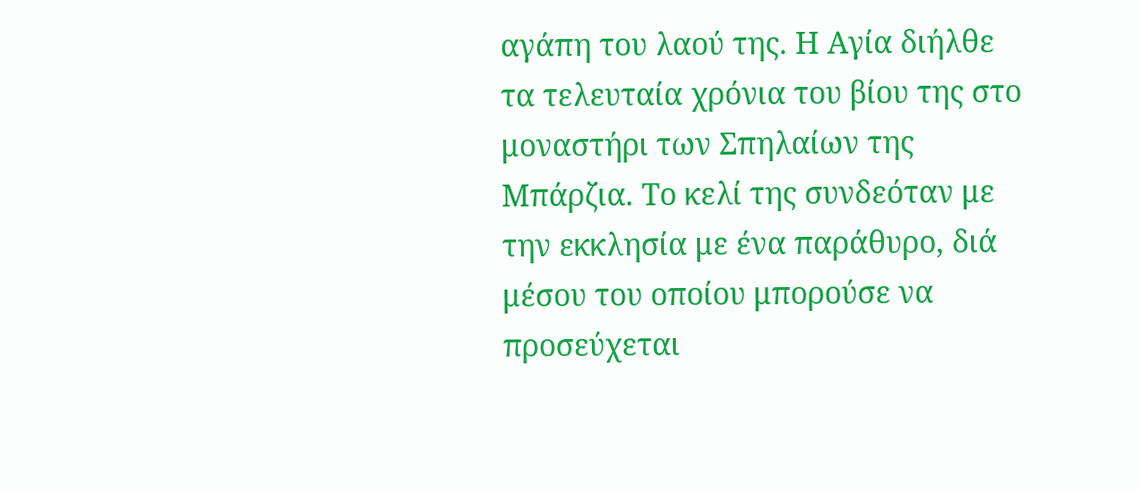αγάπη του λαού της. Η Αγία διήλθε τα τελευταία χρόνια του βίου της στο μοναστήρι των Σπηλαίων της Μπάρζια. Το κελί της συνδεόταν με την εκκλησία με ένα παράθυρο, διά μέσου του οποίου μπορούσε να προσεύχεται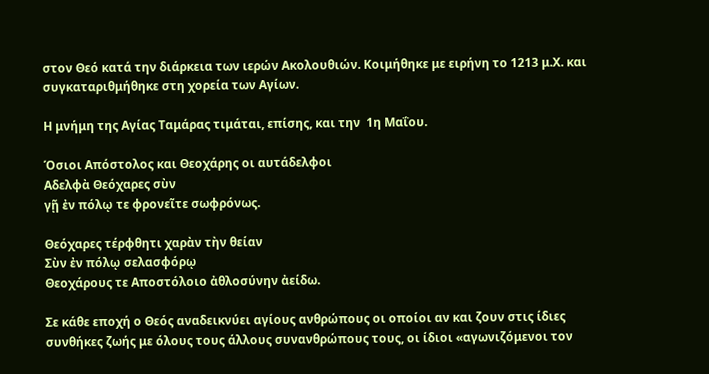στον Θεό κατά την διάρκεια των ιερών Ακολουθιών. Κοιμήθηκε με ειρήνη το 1213 μ.Χ. και συγκαταριθμήθηκε στη χορεία των Αγίων.

Η μνήμη της Αγίας Ταμάρας τιμάται, επίσης, και την  1η Μαΐου.

Όσιοι Απόστολος και Θεοχάρης οι αυτάδελφοι
Αδελφὰ Θεόχαρες σὺν
γῇ ἐν πόλῳ τε φρονεῖτε σωφρόνως.

Θεόχαρες τέρφθητι χαρὰν τὴν θείαν
Σὺν ἐν πόλῳ σελασφόρῳ
Θεοχάρους τε Αποστόλοιο ἀθλοσύνην ἀείδω.

Σε κάθε εποχή ο Θεός αναδεικνύει αγίους ανθρώπους οι οποίοι αν και ζουν στις ίδιες συνθήκες ζωής με όλους τους άλλους συνανθρώπους τους, οι ίδιοι «αγωνιζόμενοι τον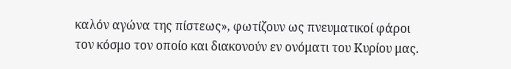καλόν αγώνα της πίστεως», φωτίζουν ως πνευματικοί φάροι τον κόσμο τον οποίο και διακονούν εν ονόματι του Κυρίου μας.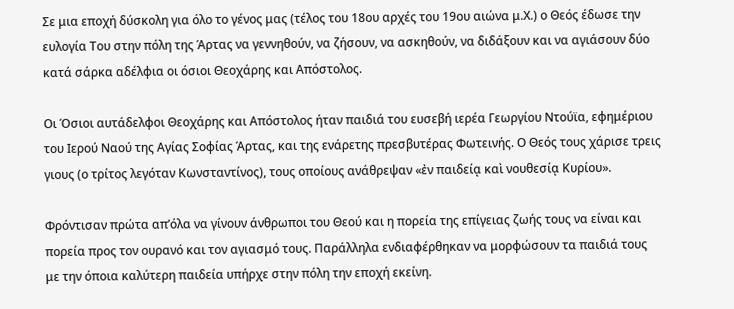Σε μια εποχή δύσκολη για όλο το γένος μας (τέλος του 18ου αρχές του 19ου αιώνα μ.Χ.) ο Θεός έδωσε την ευλογία Του στην πόλη της Άρτας να γεννηθούν, να ζήσουν, να ασκηθούν, να διδάξουν και να αγιάσουν δύο κατά σάρκα αδέλφια οι όσιοι Θεοχάρης και Απόστολος.

Οι Όσιοι αυτάδελφοι Θεοχάρης και Απόστολος ήταν παιδιά του ευσεβή ιερέα Γεωργίου Ντούϊα, εφημέριου του Ιερού Ναού της Αγίας Σοφίας Άρτας, και της ενάρετης πρεσβυτέρας Φωτεινής. Ο Θεός τους χάρισε τρεις γιους (ο τρίτος λεγόταν Κωνσταντίνος), τους οποίους ανάθρεψαν «ἐν παιδείᾳ καὶ νουθεσίᾳ Κυρίου».

Φρόντισαν πρώτα απ’όλα να γίνουν άνθρωποι του Θεού και η πορεία της επίγειας ζωής τους να είναι και πορεία προς τον ουρανό και τον αγιασμό τους. Παράλληλα ενδιαφέρθηκαν να μορφώσουν τα παιδιά τους με την όποια καλύτερη παιδεία υπήρχε στην πόλη την εποχή εκείνη.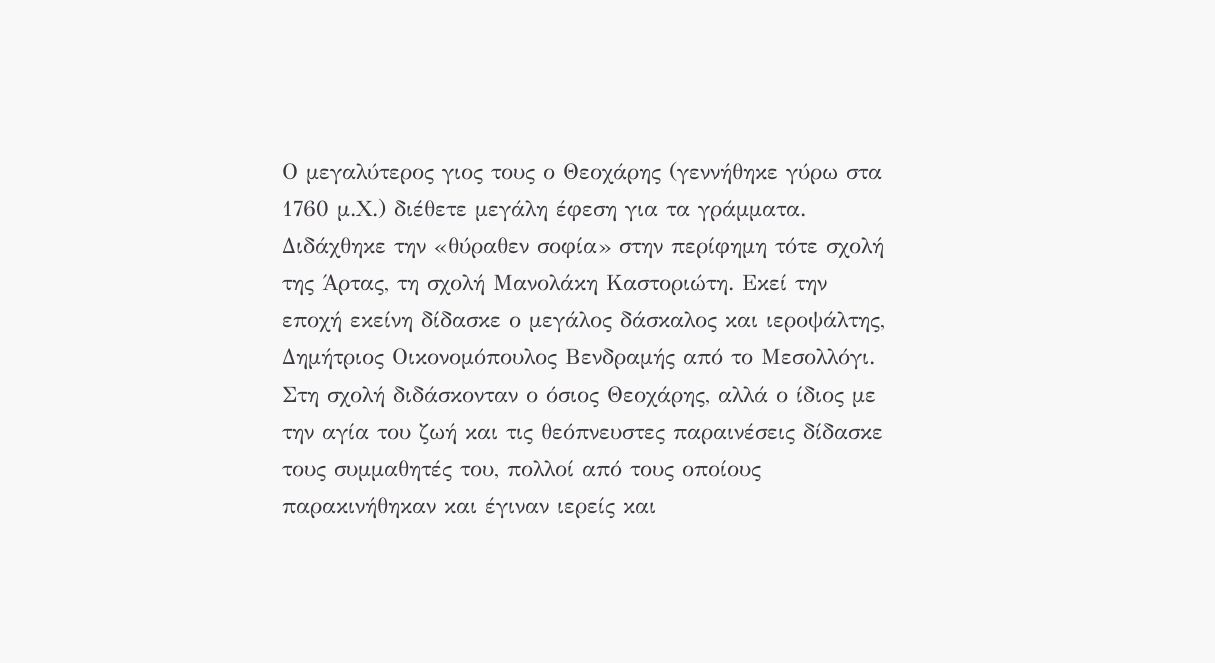Ο μεγαλύτερος γιος τους ο Θεοχάρης (γεννήθηκε γύρω στα 1760 μ.Χ.) διέθετε μεγάλη έφεση για τα γράμματα. Διδάχθηκε την «θύραθεν σοφία» στην περίφημη τότε σχολή της Άρτας, τη σχολή Μανολάκη Καστοριώτη. Εκεί την εποχή εκείνη δίδασκε ο μεγάλος δάσκαλος και ιεροψάλτης, Δημήτριος Οικονομόπουλος Βενδραμής από το Μεσολλόγι. Στη σχολή διδάσκονταν ο όσιος Θεοχάρης, αλλά ο ίδιος με την αγία του ζωή και τις θεόπνευστες παραινέσεις δίδασκε τους συμμαθητές του, πολλοί από τους οποίους παρακινήθηκαν και έγιναν ιερείς και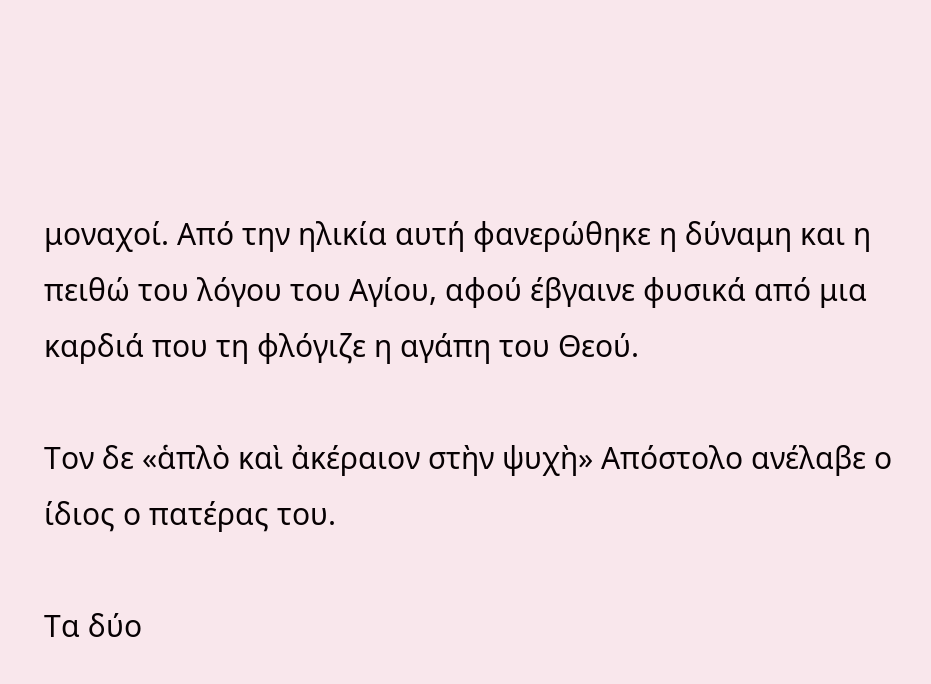μοναχοί. Από την ηλικία αυτή φανερώθηκε η δύναμη και η πειθώ του λόγου του Αγίου, αφού έβγαινε φυσικά από μια καρδιά που τη φλόγιζε η αγάπη του Θεού.

Τον δε «ἁπλὸ καὶ ἀκέραιον στὴν ψυχὴ» Απόστολο ανέλαβε ο ίδιος ο πατέρας του.

Τα δύο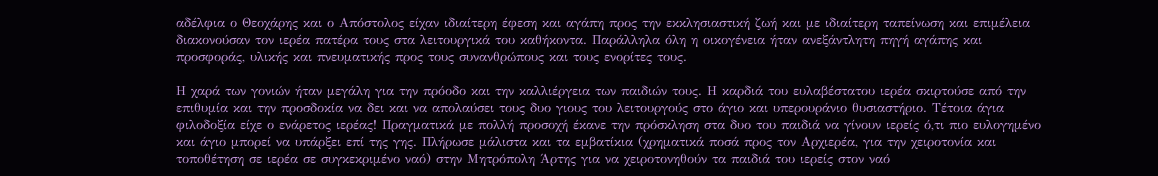αδέλφια ο Θεοχάρης και ο Απόστολος είχαν ιδιαίτερη έφεση και αγάπη προς την εκκλησιαστική ζωή και με ιδιαίτερη ταπείνωση και επιμέλεια διακονούσαν τον ιερέα πατέρα τους στα λειτουργικά του καθήκοντα. Παράλληλα όλη η οικογένεια ήταν ανεξάντλητη πηγή αγάπης και προσφοράς, υλικής και πνευματικής προς τους συνανθρώπους και τους ενορίτες τους.

Η χαρά των γονιών ήταν μεγάλη για την πρόοδο και την καλλιέργεια των παιδιών τους. Η καρδιά του ευλαβέστατου ιερέα σκιρτούσε από την επιθυμία και την προσδοκία να δει και να απολαύσει τους δυο γιους του λειτουργούς στο άγιο και υπερουράνιο θυσιαστήριο. Τέτοια άγια φιλοδοξία είχε ο ενάρετος ιερέας! Πραγματικά με πολλή προσοχή έκανε την πρόσκληση στα δυο του παιδιά να γίνουν ιερείς ό,τι πιο ευλογημένο και άγιο μπορεί να υπάρξει επί της γης. Πλήρωσε μάλιστα και τα εμβατίκια (χρηματικά ποσά προς τον Αρχιερέα, για την χειροτονία και τοποθέτηση σε ιερέα σε συγκεκριμένο ναό) στην Μητρόπολη Άρτης για να χειροτονηθούν τα παιδιά του ιερείς στον ναό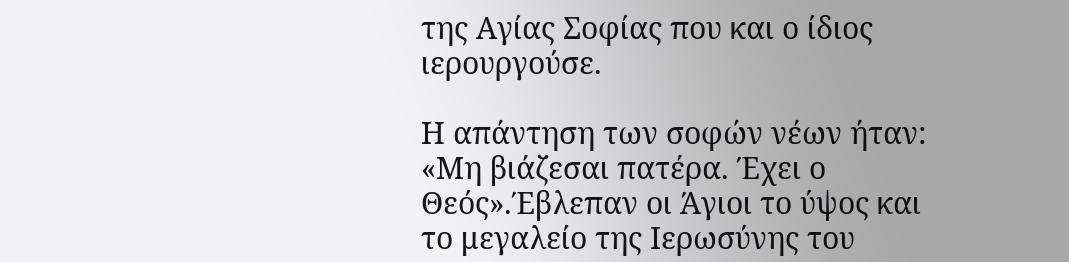της Αγίας Σοφίας που και ο ίδιος ιερουργούσε.

Η απάντηση των σοφών νέων ήταν: «Μη βιάζεσαι πατέρα. Έχει ο Θεός».Έβλεπαν οι Άγιοι το ύψος και το μεγαλείο της Ιερωσύνης του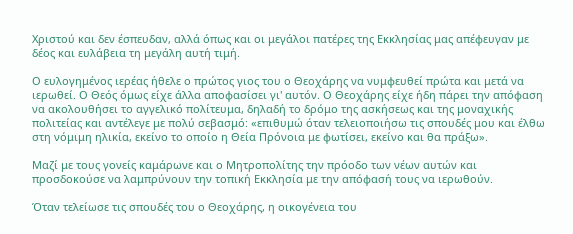Χριστού και δεν έσπευδαν, αλλά όπως και οι μεγάλοι πατέρες της Εκκλησίας μας απέφευγαν με δέος και ευλάβεια τη μεγάλη αυτή τιμή.

Ο ευλογημένος ιερέας ήθελε ο πρώτος γιος του ο Θεοχάρης να νυμφευθεί πρώτα και μετά να ιερωθεί. Ο Θεός όμως είχε άλλα αποφασίσει γι' αυτόν. Ο Θεοχάρης είχε ήδη πάρει την απόφαση να ακολουθήσει το αγγελικό πολίτευμα, δηλαδή το δρόμο της ασκήσεως και της μοναχικής πολιτείας και αντέλεγε με πολύ σεβασμό: «επιθυμώ όταν τελειοποιήσω τις σπουδές μου και έλθω στη νόμιμη ηλικία, εκείνο το οποίο η Θεία Πρόνοια με φωτίσει, εκείνο και θα πράξω».

Μαζί με τους γονείς καμάρωνε και ο Μητροπολίτης την πρόοδο των νέων αυτών και προσδοκούσε να λαμπρύνουν την τοπική Εκκλησία με την απόφασή τους να ιερωθούν.

Όταν τελείωσε τις σπουδές του ο Θεοχάρης, η οικογένεια του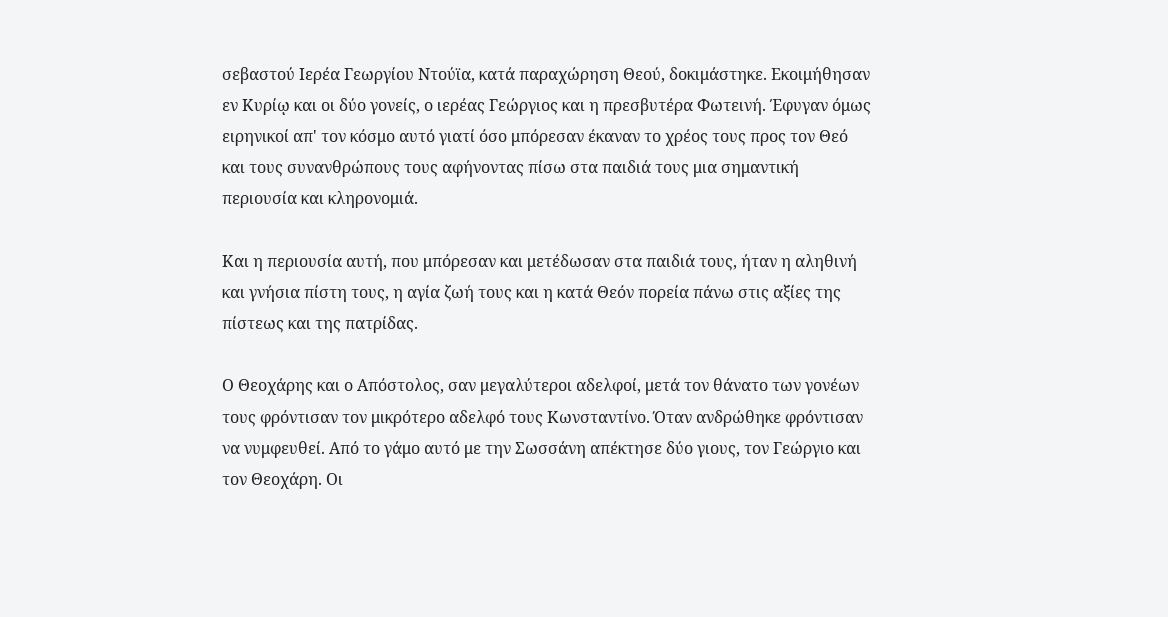σεβαστού Ιερέα Γεωργίου Ντούϊα, κατά παραχώρηση Θεού, δοκιμάστηκε. Εκοιμήθησαν εν Κυρίῳ και οι δύο γονείς, ο ιερέας Γεώργιος και η πρεσβυτέρα Φωτεινή. Έφυγαν όμως ειρηνικοί απ' τον κόσμο αυτό γιατί όσο μπόρεσαν έκαναν το χρέος τους προς τον Θεό και τους συνανθρώπους τους αφήνοντας πίσω στα παιδιά τους μια σημαντική περιουσία και κληρονομιά.

Και η περιουσία αυτή, που μπόρεσαν και μετέδωσαν στα παιδιά τους, ήταν η αληθινή και γνήσια πίστη τους, η αγία ζωή τους και η κατά Θεόν πορεία πάνω στις αξίες της πίστεως και της πατρίδας.

Ο Θεοχάρης και ο Απόστολος, σαν μεγαλύτεροι αδελφοί, μετά τον θάνατο των γονέων τους φρόντισαν τον μικρότερο αδελφό τους Κωνσταντίνο. Όταν ανδρώθηκε φρόντισαν να νυμφευθεί. Από το γάμο αυτό με την Σωσσάνη απέκτησε δύο γιους, τον Γεώργιο και τον Θεοχάρη. Οι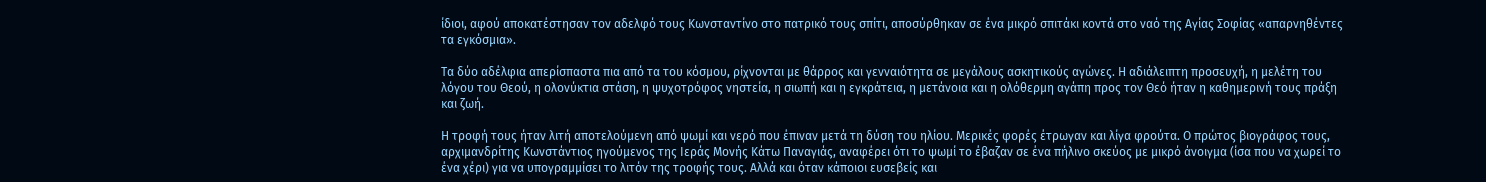ίδιοι, αφού αποκατέστησαν τον αδελφό τους Κωνσταντίνο στο πατρικό τους σπίτι, αποσύρθηκαν σε ένα μικρό σπιτάκι κοντά στο ναό της Αγίας Σοφίας «απαρνηθέντες τα εγκόσμια».

Τα δύο αδέλφια απερίσπαστα πια από τα του κόσμου, ρίχνονται με θάρρος και γενναιότητα σε μεγάλους ασκητικούς αγώνες. Η αδιάλειπτη προσευχή, η μελέτη του λόγου του Θεού, η ολονύκτια στάση, η ψυχοτρόφος νηστεία, η σιωπή και η εγκράτεια, η μετάνοια και η ολόθερμη αγάπη προς τον Θεό ήταν η καθημερινή τους πράξη και ζωή.

Η τροφή τους ήταν λιτή αποτελούμενη από ψωμί και νερό που έπιναν μετά τη δύση του ηλίου. Μερικές φορές έτρωγαν και λίγα φρούτα. Ο πρώτος βιογράφος τους, αρχιμανδρίτης Κωνστάντιος ηγούμενος της Ιεράς Μονής Κάτω Παναγιάς, αναφέρει ότι το ψωμί το έβαζαν σε ένα πήλινο σκεύος με μικρό άνοιγμα (ίσα που να χωρεί το ένα χέρι) για να υπογραμμίσει το λιτόν της τροφής τους. Αλλά και όταν κάποιοι ευσεβείς και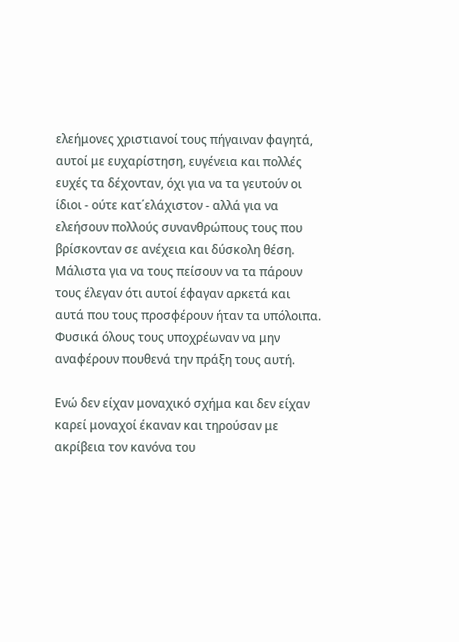ελεήμονες χριστιανοί τους πήγαιναν φαγητά, αυτοί με ευχαρίστηση, ευγένεια και πολλές ευχές τα δέχονταν, όχι για να τα γευτούν οι ίδιοι - ούτε κατ΄ελάχιστον - αλλά για να ελεήσουν πολλούς συνανθρώπους τους που βρίσκονταν σε ανέχεια και δύσκολη θέση. Μάλιστα για να τους πείσουν να τα πάρουν τους έλεγαν ότι αυτοί έφαγαν αρκετά και αυτά που τους προσφέρουν ήταν τα υπόλοιπα. Φυσικά όλους τους υποχρέωναν να μην αναφέρουν πουθενά την πράξη τους αυτή.

Ενώ δεν είχαν μοναχικό σχήμα και δεν είχαν καρεί μοναχοί έκαναν και τηρούσαν με ακρίβεια τον κανόνα του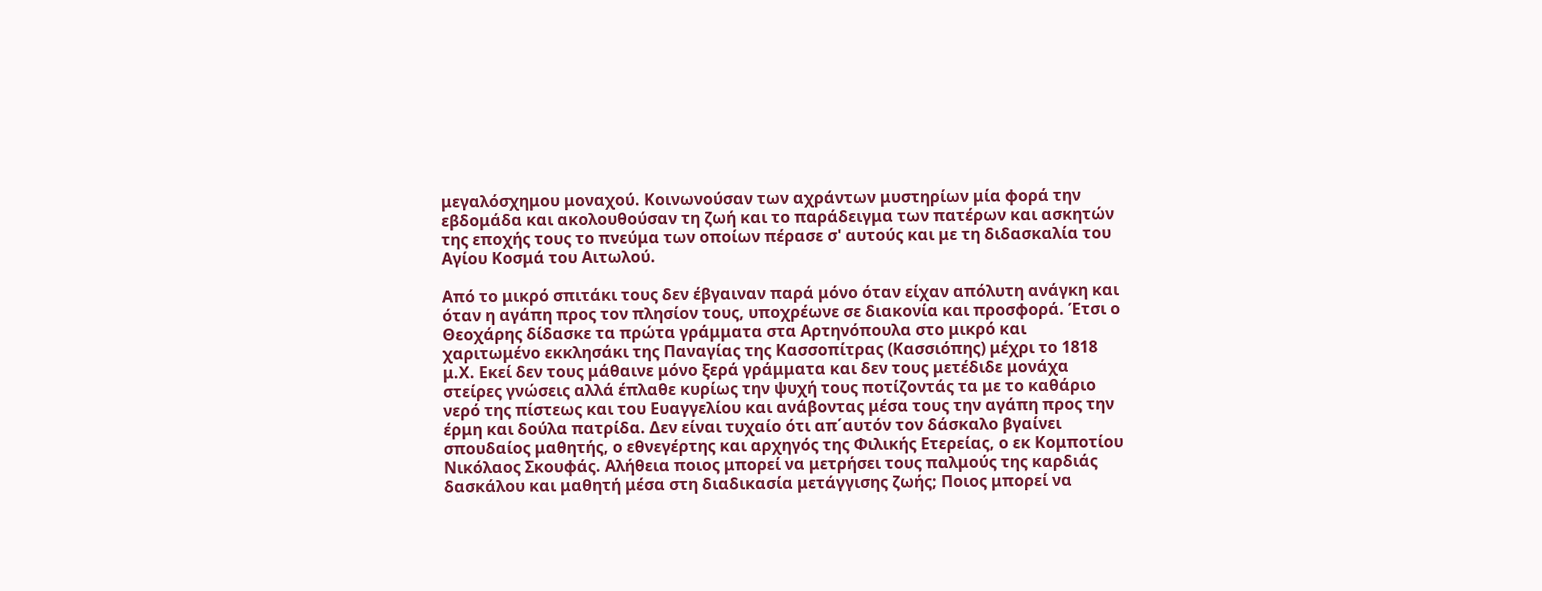μεγαλόσχημου μοναχού. Κοινωνούσαν των αχράντων μυστηρίων μία φορά την εβδομάδα και ακολουθούσαν τη ζωή και το παράδειγμα των πατέρων και ασκητών της εποχής τους το πνεύμα των οποίων πέρασε σ' αυτούς και με τη διδασκαλία του Αγίου Κοσμά του Αιτωλού.

Από το μικρό σπιτάκι τους δεν έβγαιναν παρά μόνο όταν είχαν απόλυτη ανάγκη και όταν η αγάπη προς τον πλησίον τους, υποχρέωνε σε διακονία και προσφορά. Έτσι ο Θεοχάρης δίδασκε τα πρώτα γράμματα στα Αρτηνόπουλα στο μικρό και χαριτωμένο εκκλησάκι της Παναγίας της Κασσοπίτρας (Κασσιόπης) μέχρι το 1818 μ.Χ. Εκεί δεν τους μάθαινε μόνο ξερά γράμματα και δεν τους μετέδιδε μονάχα στείρες γνώσεις αλλά έπλαθε κυρίως την ψυχή τους ποτίζοντάς τα με το καθάριο νερό της πίστεως και του Ευαγγελίου και ανάβοντας μέσα τους την αγάπη προς την έρμη και δούλα πατρίδα. Δεν είναι τυχαίο ότι απ΄αυτόν τον δάσκαλο βγαίνει σπουδαίος μαθητής, ο εθνεγέρτης και αρχηγός της Φιλικής Ετερείας, ο εκ Κομποτίου Νικόλαος Σκουφάς. Αλήθεια ποιος μπορεί να μετρήσει τους παλμούς της καρδιάς δασκάλου και μαθητή μέσα στη διαδικασία μετάγγισης ζωής; Ποιος μπορεί να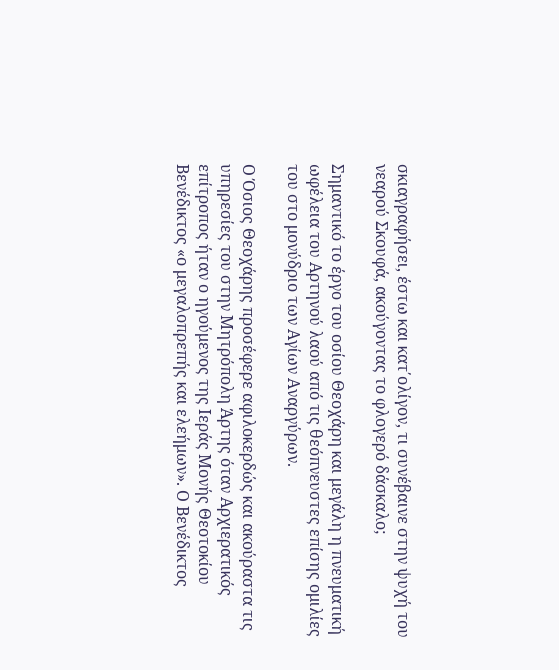σκιαγραφήσει, έστω και κατ΄ολίγον, τι συνέβαινε στην ψυχή του νεαρού Σκουφά, ακούγοντας το φλογερό δάσκαλο;

Σημαντικό το έργο του οσίου Θεοχάρη και μεγάλη η πνευματική ωφέλεια του Αρτηνού λαού από τις θεόπνευστες επίσης ομιλίες του στο μονύδριο των Αγίων Αναργύρων.

Ο Όσιος Θεοχάρης προσέφερε αφιλοκερδώς και ακούραστα τις υπηρεσίες του στην Μητρόπολη Άρτης όταν Αρχιερατικός επίτροπος ήταν ο ηγούμενος της Ιεράς Μονής Θεοτοκίου Βενέδικτος «ο μεγαλοπρεπής και ελεήμων». Ο Βενέδικτος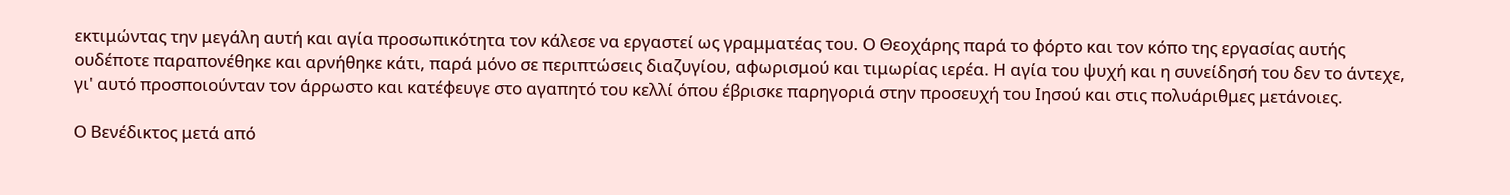εκτιμώντας την μεγάλη αυτή και αγία προσωπικότητα τον κάλεσε να εργαστεί ως γραμματέας του. Ο Θεοχάρης παρά το φόρτο και τον κόπο της εργασίας αυτής ουδέποτε παραπονέθηκε και αρνήθηκε κάτι, παρά μόνο σε περιπτώσεις διαζυγίου, αφωρισμού και τιμωρίας ιερέα. Η αγία του ψυχή και η συνείδησή του δεν το άντεχε, γι' αυτό προσποιούνταν τον άρρωστο και κατέφευγε στο αγαπητό του κελλί όπου έβρισκε παρηγοριά στην προσευχή του Ιησού και στις πολυάριθμες μετάνοιες.

Ο Βενέδικτος μετά από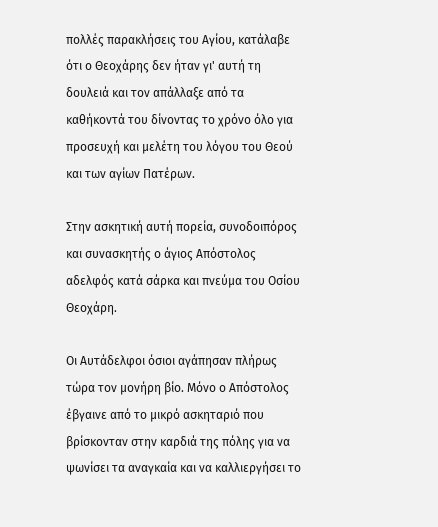πολλές παρακλήσεις του Αγίου, κατάλαβε ότι ο Θεοχάρης δεν ήταν γι' αυτή τη δουλειά και τον απάλλαξε από τα καθήκοντά του δίνοντας το χρόνο όλο για προσευχή και μελέτη του λόγου του Θεού και των αγίων Πατέρων.

Στην ασκητική αυτή πορεία, συνοδοιπόρος και συνασκητής ο άγιος Απόστολος αδελφός κατά σάρκα και πνεύμα του Οσίου Θεοχάρη.

Οι Αυτάδελφοι όσιοι αγάπησαν πλήρως τώρα τον μονήρη βίο. Μόνο ο Απόστολος έβγαινε από το μικρό ασκηταριό που βρίσκονταν στην καρδιά της πόλης για να ψωνίσει τα αναγκαία και να καλλιεργήσει το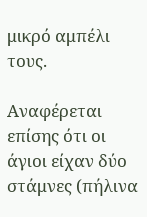μικρό αμπέλι τους.

Αναφέρεται επίσης ότι οι άγιοι είχαν δύο στάμνες (πήλινα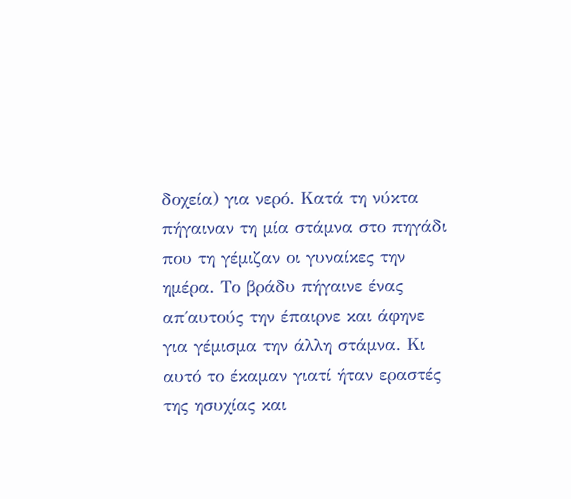δοχεία) για νερό. Κατά τη νύκτα πήγαιναν τη μία στάμνα στο πηγάδι που τη γέμιζαν οι γυναίκες την ημέρα. Το βράδυ πήγαινε ένας απ΄αυτούς την έπαιρνε και άφηνε για γέμισμα την άλλη στάμνα. Κι αυτό το έκαμαν γιατί ήταν εραστές της ησυχίας και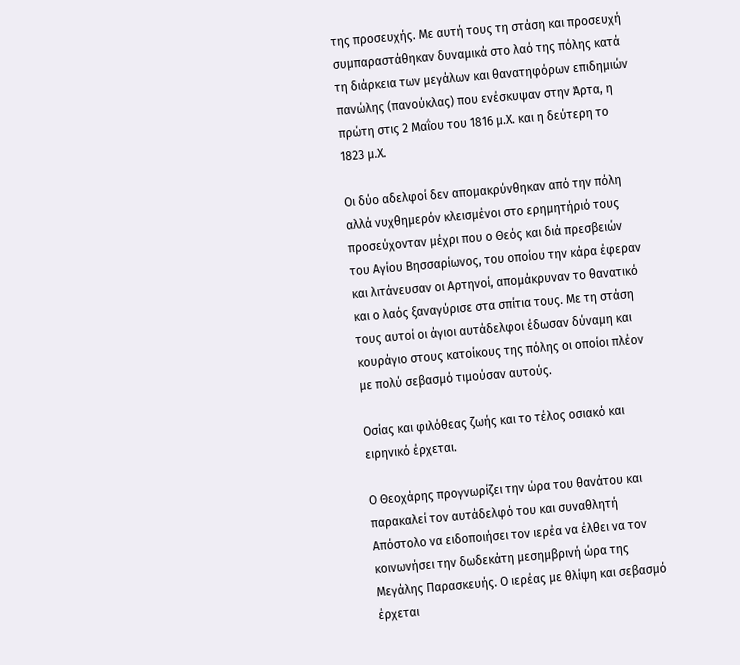της προσευχής. Με αυτή τους τη στάση και προσευχή συμπαραστάθηκαν δυναμικά στο λαό της πόλης κατά τη διάρκεια των μεγάλων και θανατηφόρων επιδημιών πανώλης (πανούκλας) που ενέσκυψαν στην Άρτα, η πρώτη στις 2 Μαΐου του 1816 μ.Χ. και η δεύτερη το 1823 μ.Χ.

Οι δύο αδελφοί δεν απομακρύνθηκαν από την πόλη αλλά νυχθημερόν κλεισμένοι στο ερημητήριό τους προσεύχονταν μέχρι που ο Θεός και διά πρεσβειών του Αγίου Βησσαρίωνος, του οποίου την κάρα έφεραν και λιτάνευσαν οι Αρτηνοί, απομάκρυναν το θανατικό και ο λαός ξαναγύρισε στα σπίτια τους. Με τη στάση τους αυτοί οι άγιοι αυτάδελφοι έδωσαν δύναμη και κουράγιο στους κατοίκους της πόλης οι οποίοι πλέον με πολύ σεβασμό τιμούσαν αυτούς.

Οσίας και φιλόθεας ζωής και το τέλος οσιακό και ειρηνικό έρχεται.

Ο Θεοχάρης προγνωρίζει την ώρα του θανάτου και παρακαλεί τον αυτάδελφό του και συναθλητή Απόστολο να ειδοποιήσει τον ιερέα να έλθει να τον κοινωνήσει την δωδεκάτη μεσημβρινή ώρα της Μεγάλης Παρασκευής. Ο ιερέας με θλίψη και σεβασμό έρχεται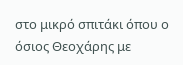στο μικρό σπιτάκι όπου ο όσιος Θεοχάρης με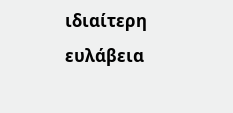ιδιαίτερη ευλάβεια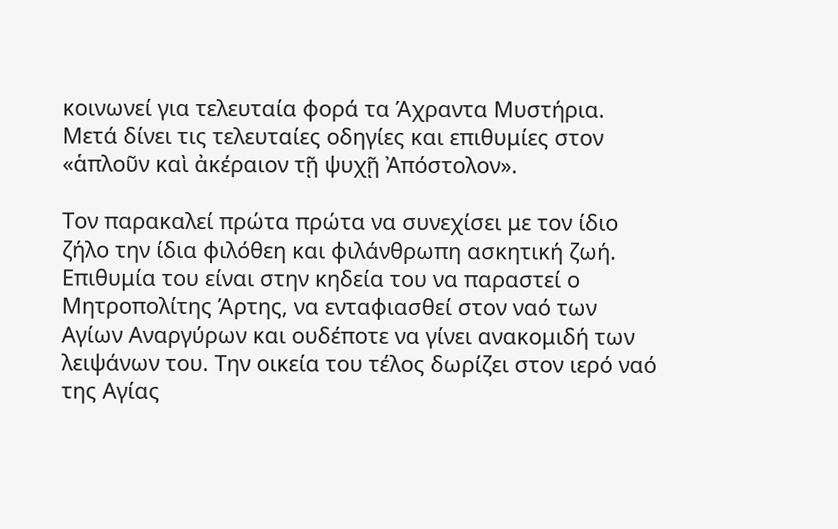κοινωνεί για τελευταία φορά τα Άχραντα Μυστήρια. Μετά δίνει τις τελευταίες οδηγίες και επιθυμίες στον «ἁπλοῦν καὶ ἀκέραιον τῇ ψυχῇ Ἀπόστολον».

Τον παρακαλεί πρώτα πρώτα να συνεχίσει με τον ίδιο ζήλο την ίδια φιλόθεη και φιλάνθρωπη ασκητική ζωή. Επιθυμία του είναι στην κηδεία του να παραστεί ο Μητροπολίτης Άρτης, να ενταφιασθεί στον ναό των Αγίων Αναργύρων και ουδέποτε να γίνει ανακομιδή των λειψάνων του. Την οικεία του τέλος δωρίζει στον ιερό ναό της Αγίας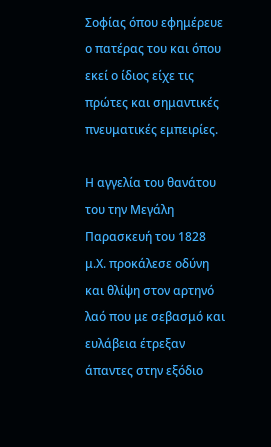Σοφίας όπου εφημέρευε ο πατέρας του και όπου εκεί ο ίδιος είχε τις πρώτες και σημαντικές πνευματικές εμπειρίες.

Η αγγελία του θανάτου του την Μεγάλη Παρασκευή του 1828 μ.Χ. προκάλεσε οδύνη και θλίψη στον αρτηνό λαό που με σεβασμό και ευλάβεια έτρεξαν άπαντες στην εξόδιο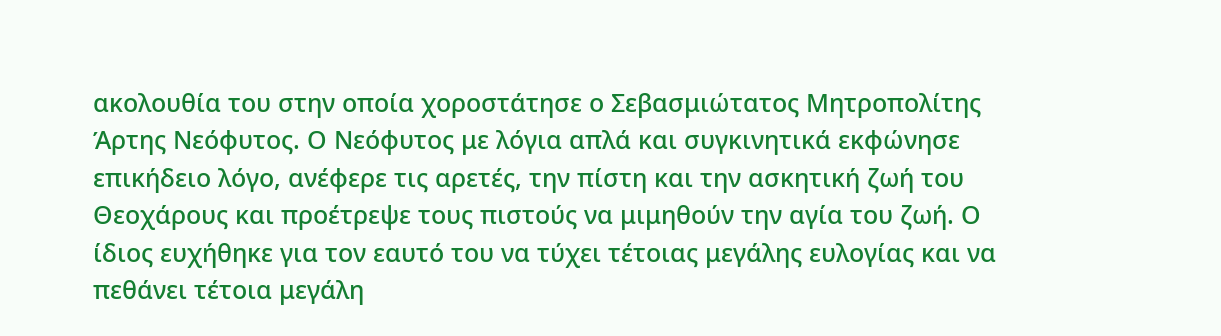ακολουθία του στην οποία χοροστάτησε ο Σεβασμιώτατος Μητροπολίτης Άρτης Νεόφυτος. Ο Νεόφυτος με λόγια απλά και συγκινητικά εκφώνησε επικήδειο λόγο, ανέφερε τις αρετές, την πίστη και την ασκητική ζωή του Θεοχάρους και προέτρεψε τους πιστούς να μιμηθούν την αγία του ζωή. Ο ίδιος ευχήθηκε για τον εαυτό του να τύχει τέτοιας μεγάλης ευλογίας και να πεθάνει τέτοια μεγάλη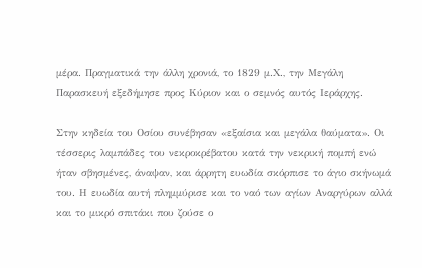μέρα. Πραγματικά την άλλη χρονιά, το 1829 μ.Χ., την Μεγάλη Παρασκευή εξεδήμησε προς Κύριον και ο σεμνός αυτός Ιεράρχης.

Στην κηδεία του Οσίου συνέβησαν «εξαίσια και μεγάλα θαύματα». Οι τέσσερις λαμπάδες του νεκροκρέβατου κατά την νεκρική πομπή ενώ ήταν σβησμένες, άναψαν, και άρρητη ευωδία σκόρπισε το άγιο σκήνωμά του. Η ευωδία αυτή πλημμύρισε και το ναό των αγίων Αναργύρων αλλά και το μικρό σπιτάκι που ζούσε ο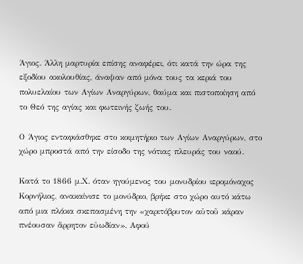Άγιος. Άλλη μαρτυρία επίσης αναφέρει, ότι κατά την ώρα της εξοδίου ακολουθίας, άναψαν από μόνα τους τα κεριά του πολυελαίου των Αγίων Αναργύρων, θαύμα και πιστοποίηση από το Θεό της αγίας και φωτεινής ζωής του.

Ο Άγιος ενταφιάσθηκε στο κοιμητήριο των Αγίων Αναργύρων, στο χώρο μπροστά από την είσοδο της νότιας πλευράς του ναού.

Κατά το 1866 μ.Χ. όταν ηγούμενος του μονυδρίου ιερομόναχος Κορνήλιος, ανακαίνισε το μονύδριο, βρήκε στο χώρο αυτό κάτω από μια πλάκα σκεπασμένη την «χαριτόβρυτον αὐτοῦ κάραν πνέουσαν ἄρρητον εὐωδίαν». Αφού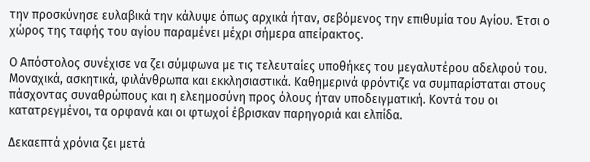την προσκύνησε ευλαβικά την κάλυψε όπως αρχικά ήταν, σεβόμενος την επιθυμία του Αγίου. Έτσι ο χώρος της ταφής του αγίου παραμένει μέχρι σήμερα απείρακτος.

Ο Απόστολος συνέχισε να ζει σύμφωνα με τις τελευταίες υποθήκες του μεγαλυτέρου αδελφού του. Μοναχικά, ασκητικά, φιλάνθρωπα και εκκλησιαστικά. Καθημερινά φρόντιζε να συμπαρίσταται στους πάσχοντας συναθρώπους και η ελεημοσύνη προς όλους ήταν υποδειγματική. Κοντά του οι κατατρεγμένοι, τα ορφανά και οι φτωχοί έβρισκαν παρηγοριά και ελπίδα.

Δεκαεπτά χρόνια ζει μετά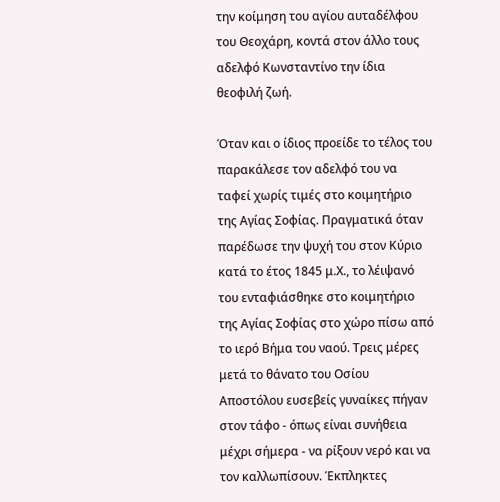την κοίμηση του αγίου αυταδέλφου του Θεοχάρη, κοντά στον άλλο τους αδελφό Κωνσταντίνο την ίδια θεοφιλή ζωή.

Όταν και ο ίδιος προείδε το τέλος του παρακάλεσε τον αδελφό του να ταφεί χωρίς τιμές στο κοιμητήριο της Αγίας Σοφίας. Πραγματικά όταν παρέδωσε την ψυχή του στον Κύριο κατά το έτος 1845 μ.Χ., το λέιψανό του ενταφιάσθηκε στο κοιμητήριο της Αγίας Σοφίας στο χώρο πίσω από το ιερό Βήμα του ναού. Τρεις μέρες μετά το θάνατο του Οσίου Αποστόλου ευσεβείς γυναίκες πήγαν στον τάφο - όπως είναι συνήθεια μέχρι σήμερα - να ρίξουν νερό και να τον καλλωπίσουν. Έκπληκτες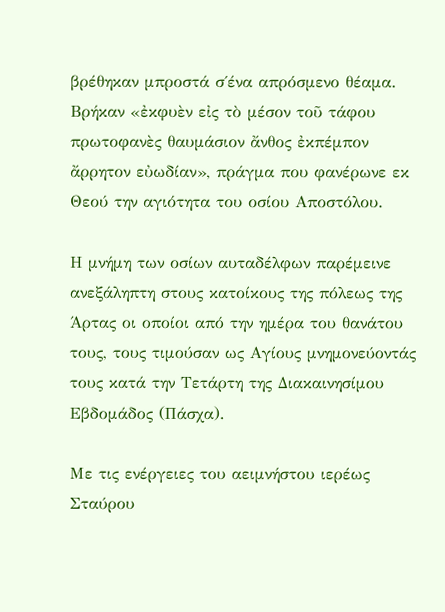βρέθηκαν μπροστά σ΄ένα απρόσμενο θέαμα. Βρήκαν «ἐκφυὲν εἰς τὸ μέσον τοῦ τάφου πρωτοφανὲς θαυμάσιον ἄνθος ἐκπέμπον ἄρρητον εὐωδίαν», πράγμα που φανέρωνε εκ Θεού την αγιότητα του οσίου Αποστόλου.

Η μνήμη των οσίων αυταδέλφων παρέμεινε ανεξάληπτη στους κατοίκους της πόλεως της Άρτας οι οποίοι από την ημέρα του θανάτου τους, τους τιμούσαν ως Αγίους μνημονεύοντάς τους κατά την Τετάρτη της Διακαινησίμου Εβδομάδος (Πάσχα).

Με τις ενέργειες του αειμνήστου ιερέως Σταύρου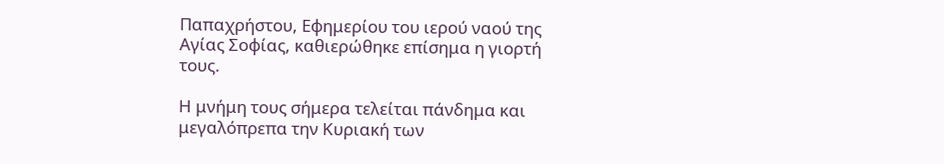Παπαχρήστου, Εφημερίου του ιερού ναού της Αγίας Σοφίας, καθιερώθηκε επίσημα η γιορτή τους.

Η μνήμη τους σήμερα τελείται πάνδημα και μεγαλόπρεπα την Κυριακή των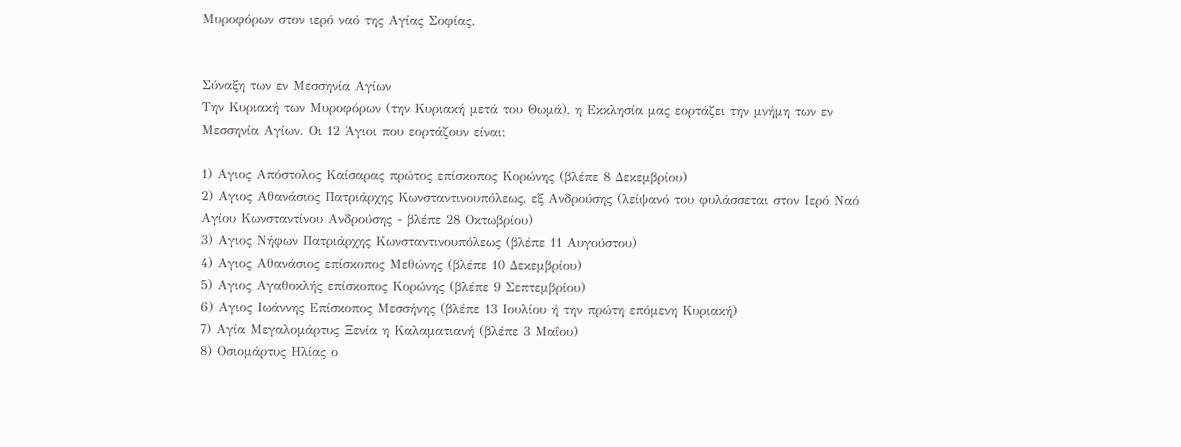Μυροφόρων στον ιερό ναό της Αγίας Σοφίας.


Σύναξη των εν Μεσσηνία Αγίων
Την Κυριακή των Μυροφόρων (την Κυριακή μετά του Θωμά), η Εκκλησία μας εορτάζει την μνήμη των εν Μεσσηνία Αγίων. Οι 12 Άγιοι που εορτάζουν είναι:

1) Αγιος Απόστολος Καίσαρας πρώτος επίσκοπος Κορώνης (βλέπε 8 Δεκεμβρίου)
2) Αγιος Αθανάσιος Πατριάρχης Κωνσταντινουπόλεως, εξ Ανδρούσης (λείψανό του φυλάσσεται στον Ιερό Ναό Αγίου Κωνσταντίνου Ανδρούσης - βλέπε 28 Οκτωβρίου)
3) Αγιος Νήφων Πατριάρχης Κωνσταντινουπόλεως (βλέπε 11 Αυγούστου)
4) Αγιος Αθανάσιος επίσκοπος Μεθώνης (βλέπε 10 Δεκεμβρίου)
5) Αγιος Αγαθοκλής επίσκοπος Κορώνης (βλέπε 9 Σεπτεμβρίου)
6) Αγιος Ιωάννης Επίσκοπος Μεσσήνης (βλέπε 13 Ιουλίου ή την πρώτη επόμενη Κυριακή)
7) Αγία Μεγαλομάρτυς Ξενία η Καλαματιανή (βλέπε 3 Μαΐου)
8) Οσιομάρτυς Ηλίας ο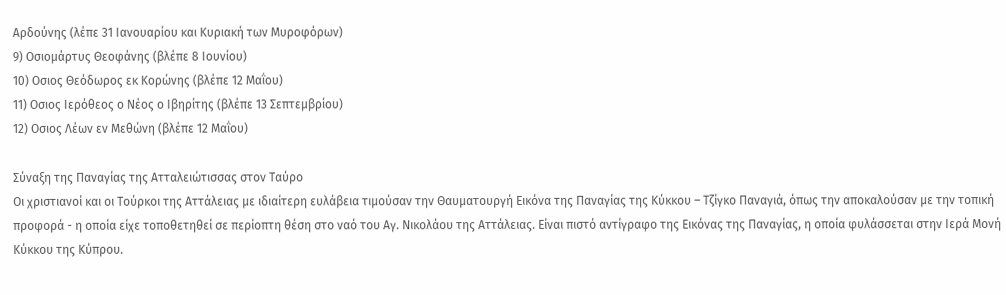Αρδούνης (λέπε 31 Ιανουαρίου και Κυριακή των Μυροφόρων)
9) Οσιομάρτυς Θεοφάνης (βλέπε 8 Ιουνίου)
10) Οσιος Θεόδωρος εκ Κορώνης (βλέπε 12 Μαΐου)
11) Οσιος Ιερόθεος ο Νέος ο Ιβηρίτης (βλέπε 13 Σεπτεμβρίου)
12) Οσιος Λέων εν Μεθώνη (βλέπε 12 Μαΐου)

Σύναξη της Παναγίας της Ατταλειώτισσας στον Ταύρο
Οι χριστιανοί και οι Τούρκοι της Αττάλειας με ιδιαίτερη ευλάβεια τιμούσαν την Θαυματουργή Εικόνα της Παναγίας της Κύκκου – Τζίγκο Παναγιά, όπως την αποκαλούσαν με την τοπική προφορά - η οποία είχε τοποθετηθεί σε περίοπτη θέση στο ναό του Αγ. Νικολάου της Αττάλειας. Είναι πιστό αντίγραφο της Εικόνας της Παναγίας, η οποία φυλάσσεται στην Ιερά Μονή Κύκκου της Κύπρου.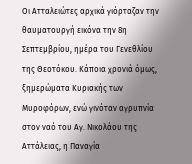Οι Ατταλειώτες αρχικά γιόρταζαν την θαυματουργή εικόνα την 8η Σεπτεμβρίου, ημέρα του Γενεθλίου της Θεοτόκου. Κάποια χρονιά όμως, ξημερώματα Κυριακής των Μυροφόρων, ενώ γινόταν αγρυπνία στον ναό του Αγ. Νικολάου της Αττάλειας, η Παναγία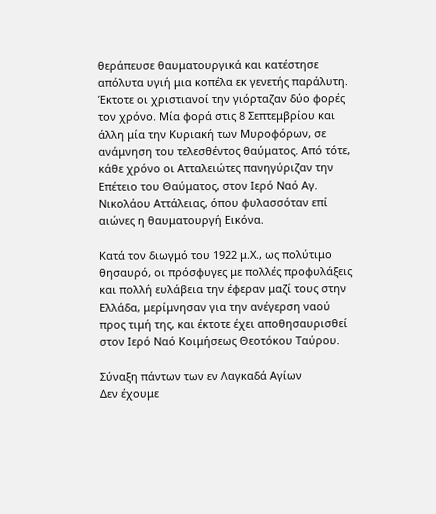θεράπευσε θαυματουργικά και κατέστησε απόλυτα υγιή μια κοπέλα εκ γενετής παράλυτη. Έκτοτε οι χριστιανοί την γιόρταζαν δύο φορές τον χρόνο. Μία φορά στις 8 Σεπτεμβρίου και άλλη μία την Κυριακή των Μυροφόρων, σε ανάμνηση του τελεσθέντος θαύματος. Από τότε, κάθε χρόνο οι Ατταλειώτες πανηγύριζαν την Επέτειο του Θαύματος, στον Ιερό Ναό Αγ. Νικολάου Αττάλειας, όπου φυλασσόταν επί αιώνες η θαυματουργή Εικόνα.

Κατά τον διωγμό του 1922 μ.Χ., ως πολύτιμο θησαυρό, οι πρόσφυγες με πολλές προφυλάξεις και πολλή ευλάβεια την έφεραν μαζί τους στην Ελλάδα, μερίμνησαν για την ανέγερση ναού προς τιμή της, και έκτοτε έχει αποθησαυρισθεί στον Ιερό Ναό Κοιμήσεως Θεοτόκου Ταύρου.

Σύναξη πάντων των εν Λαγκαδά Αγίων
Δεν έχουμε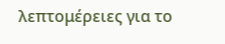λεπτομέρειες για το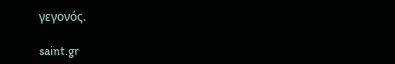γεγονός.

saint.gr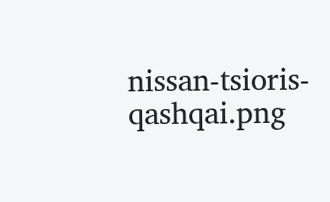nissan-tsioris-qashqai.png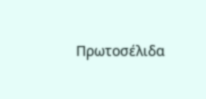Πρωτοσέλιδα